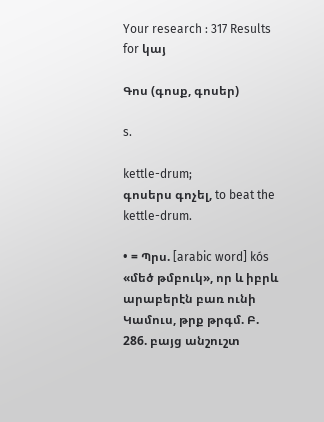Your research : 317 Results for կայ

Գոս (գոսք, գոսեր)

s.

kettle-drum;
գոսերս գոչել, to beat the kettle-drum.

• = Պրս. [arabic word] kós «մեծ թմբուկ», որ և իբրև արաբերէն բառ ունի Կամուս, թրք թրգմ. Բ. 286. բայց անշուշտ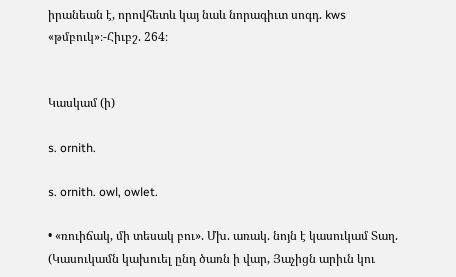իրանեան է, որովհետև կայ նաև նորագիւտ սոգդ. kws «թմբուկ»։-Հիւբշ. 264։


Կասկամ (ի)

s. ornith.

s. ornith. owl, owlet.

• «ռուիճակ, մի տեսակ բու». Մխ. առակ. նոյն է կասուկամ Տաղ. (Կասուկամն կախուել ընդ ծառն ի վար, Յաչիցն արիւն կու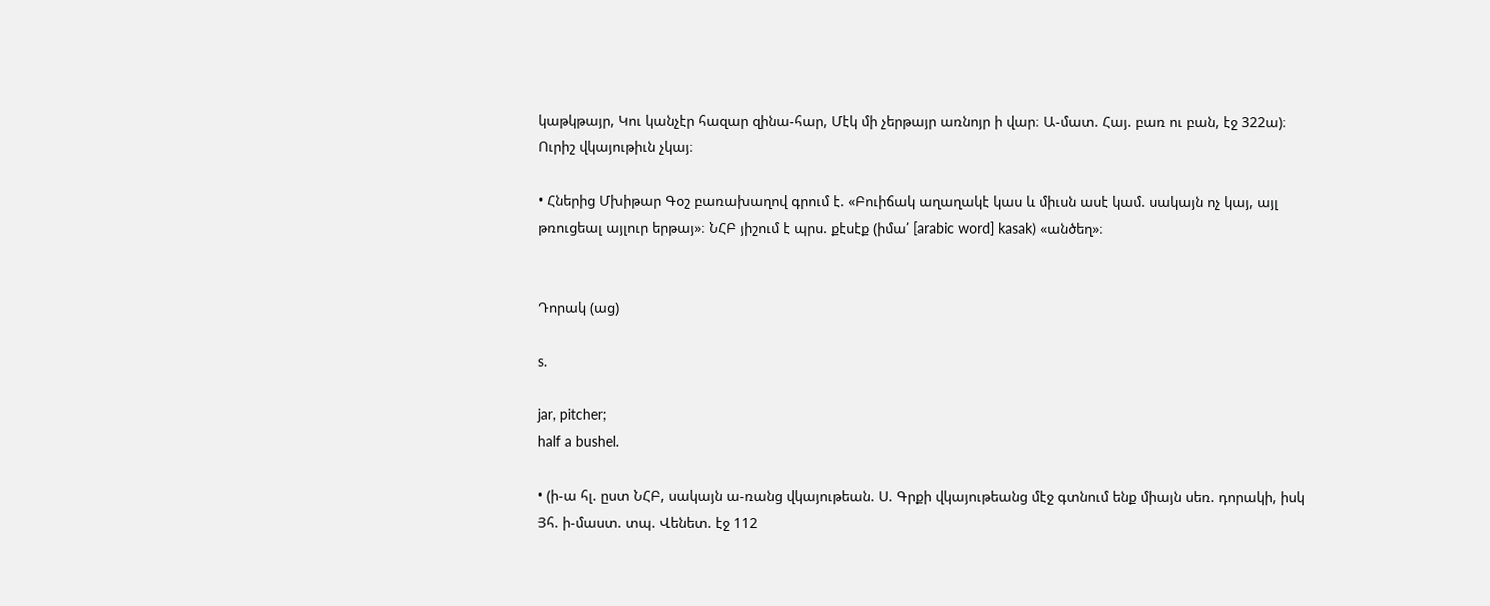կաթկթայր, Կու կանչէր հազար զինա-հար, Մէկ մի չերթայր առնոյր ի վար։ Ա-մատ. Հայ. բառ ու բան, էջ 322ա)։ Ուրիշ վկայութիւն չկայ։

• Հներից Մխիթար Գօշ բառախաղով գրում է. «Բուիճակ աղաղակէ կաս և միւսն ասէ կամ. սակայն ոչ կայ, այլ թռուցեալ այլուր երթայ»։ ՆՀԲ յիշում է պրս. քէսէք (իմա՛ [arabic word] kasak) «անծեղ»։


Դորակ (աց)

s.

jar, pitcher;
half a bushel.

• (ի-ա հլ. ըստ ՆՀԲ, սակայն ա-ռանց վկայութեան. Ս. Գրքի վկայութեանց մէջ գտնում ենք միայն սեռ. դորակի, իսկ Յհ. ի-մաստ. տպ. Վենետ. էջ 112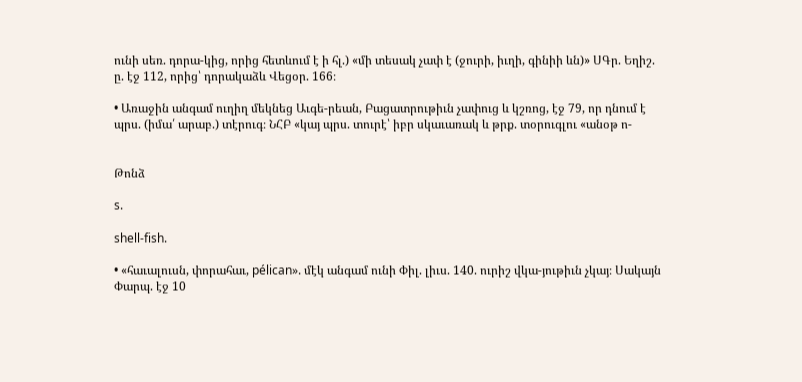ունի սեռ. դորա-կից, որից հետևում է ի հլ.) «մի տեսակ չափ է (ջուրի, իւղի, գինիի ևն)» ՍԳր. Եղիշ. ը. էջ 112, որից՝ դորակաձև Վեցօր. 166։

• Առաջին անգամ ուղիղ մեկնեց Աւգե-րեան, Բացատրութիւն չափուց և կշռոց, էջ 79, որ դնում է պրս. (իմա՛ արաբ.) տէրուգ։ ՆՀԲ «կայ պրս. տուրէ՝ իբր սկաւառակ և թրք. տօրուգլու «անօթ ո-


Թոնձ

s.

shell-fish.

• «հաւալուսն, փորահաւ, pélican». մէկ անգամ ունի Փիլ. լիւս. 140. ուրիշ վկա-յութիւն չկայ։ Սակայն Փարպ. էջ 10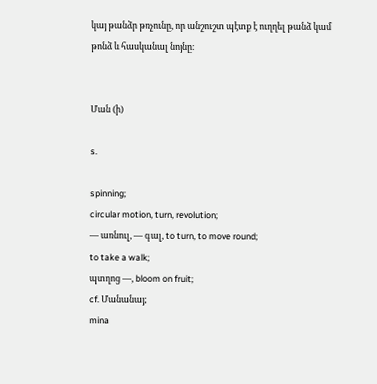կայ թանձր թռչունը, որ անշուշտ պէտք է ուղղել թանձ կամ թոնձ և հասկանալ նոյնը։


Ման (ի)

s.

spinning;
circular motion, turn, revolution;
— առնուլ, — գալ, to turn, to move round;
to take a walk;
պտղոց —, bloom on fruit;
cf. Մանանայ;
mina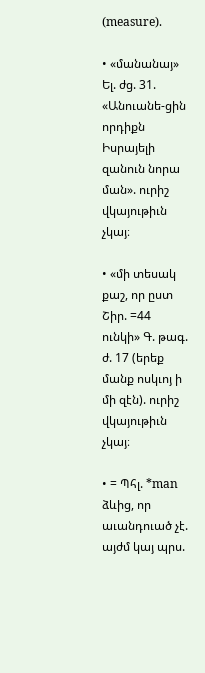(measure).

• «մանանայ» Ել. ժց. 31. «Անուանե-ցին որդիքն Իսրայելի զանուն նորա ման». ուրիշ վկայութիւն չկայ։

• «մի տեսակ քաշ, որ ըստ Շիր. =44 ունկի» Գ. թագ. ժ. 17 (երեք մանք ոսկւոյ ի մի զէն). ուրիշ վկայութիւն չկայ։

• = Պհլ. *man ձևից, որ աւանդուած չէ. այժմ կայ պրս.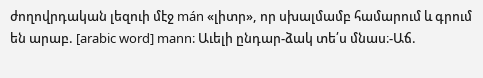ժողովրդական լեզուի մէջ mán «լիտր», որ սխալմամբ համարում և գրում են արաբ. [arabic word] mann։ Աւելի ընդար-ձակ տե՛ս մնաս։-Աճ.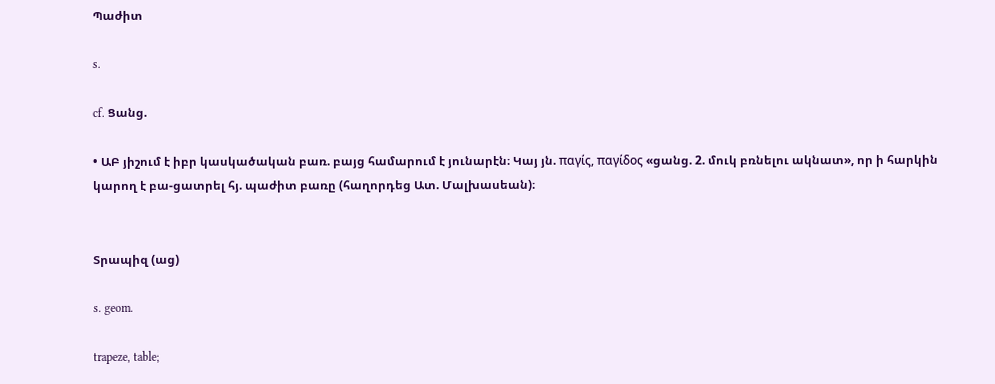Պաժիտ

s.

cf. Ցանց.

• ԱԲ յիշում է իբր կասկածական բառ. բայց համարում է յունարէն։ Կայ յն. παγίς, παγίδος «ցանց. 2. մուկ բռնելու ակնատ», որ ի հարկին կարող է բա-ցատրել հյ. պաժիտ բառը (հաղորդեց Ատ. Մալխասեան)։


Տրապիզ (աց)

s. geom.

trapeze, table;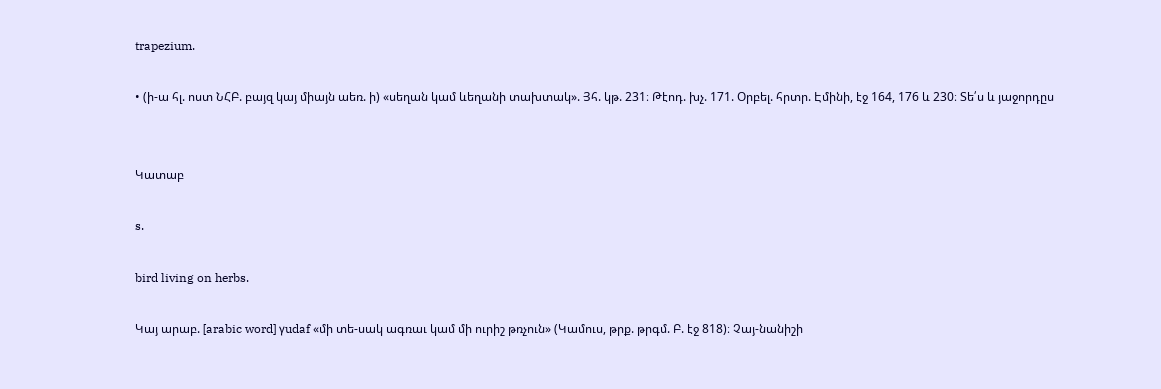trapezium.

• (ի-ա հլ. ոստ ՆՀԲ. բայզ կայ միայն աեռ. ի) «սեղան կամ ևեղանի տախտակ». Յհ. կթ. 231։ Թէոդ. խչ. 171. Օրբել. հրտր. Էմինի, էջ 164, 176 և 230։ Տե՛ս և յաջորդըս


Կատաբ

s.

bird living on herbs.

Կայ արաբ. [arabic word] γudaf «մի տե-սակ ագռաւ կամ մի ուրիշ թռչուն» (Կամուս, թրք. թրգմ. Բ. էջ 818)։ Չայ-նանիշի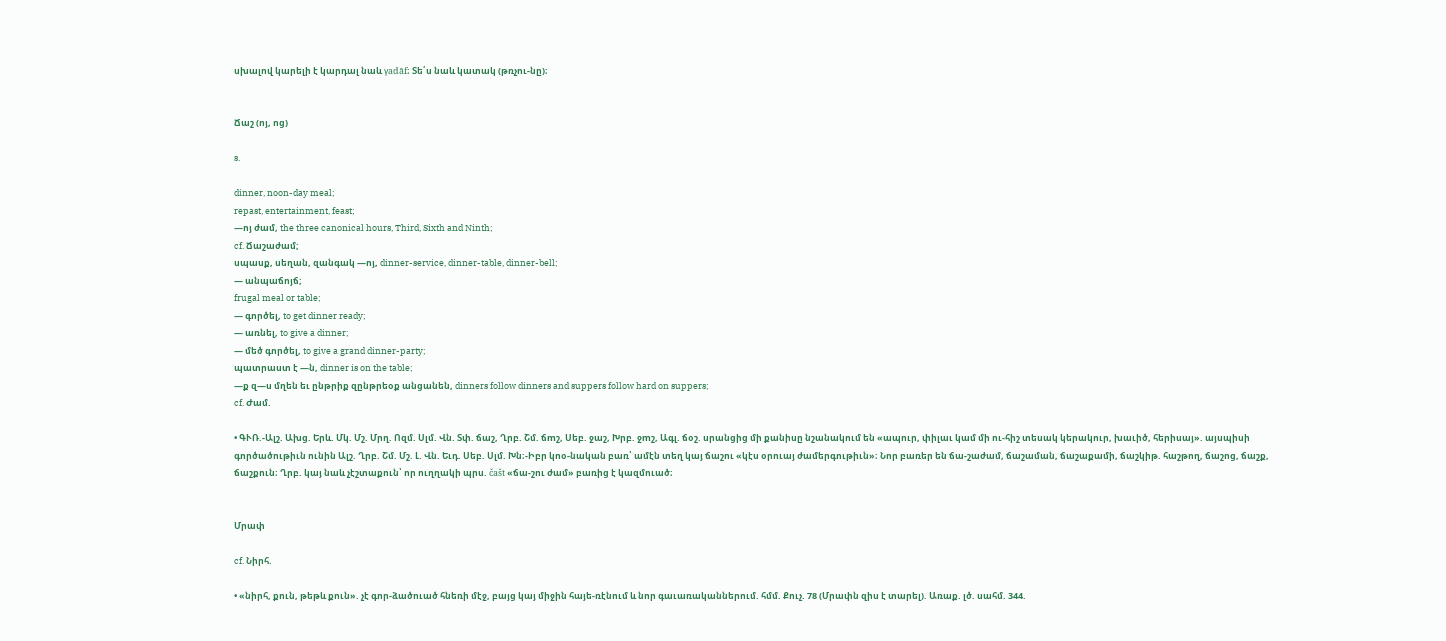սխալով կարելի է կարդալ նաև γadāf։ Տե՛ս նաև կատակ (թռչու-նը)։


Ճաշ (ոյ, ոց)

s.

dinner, noon-day meal;
repast, entertainment, feast;
—ոյ ժամ, the three canonical hours, Third, Sixth and Ninth;
cf. Ճաշաժամ;
սպասք, սեղան, զանգակ —ոյ, dinner-service, dinner-table, dinner-bell;
— անպաճոյճ;
frugal meal or table;
— գործել, to get dinner ready;
— առնել, to give a dinner;
— մեծ գործել, to give a grand dinner-party;
պատրաստ է —ն, dinner is on the table;
—ք զ—ս մղեն եւ ընթրիք զընթրեօք անցանեն, dinners follow dinners and suppers follow hard on suppers;
cf. Ժամ.

• ԳՒՌ.-Ալշ. Ախց. Երև. Մկ. Մշ. Մրղ. Ոզմ. Սլմ. Վն. Տփ. ճաշ, Ղրբ. Շմ. ճmշ, Սեբ. ջաշ, Խրբ. ջmշ, Ագլ. ճօշ. սրանցից մի քանիսը նշանակում են «ապուր, փիլաւ կամ մի ու-հիշ տեսակ կերակուր, խաւիծ, հերիսայ». այսպիսի գործածութիւն ունին Ալշ. Ղրբ. Շմ. Մշ. Լ. Վն. Եւդ. Սեբ. Սլմ. Խն։-Իբր կոօ-նական բառ՝ ամէն տեղ կայ ճաշու «կէս օրուայ ժամերգութիւն»։ Նոր բառեր են ճա-շաժամ, ճաշաման, ճաշաքամի, ճաշկիթ. հաշթող, ճաշոց, ճաշք, ճաշքուն։ Ղրբ. կայ նաև չէշտաքուն՝ որ ուղղակի պրս. čašt «ճա-շու ժամ» բառից է կազմուած։


Մրափ

cf. Նիրհ.

• «նիրհ, քուն, թեթև քուն». չէ գոր-ձածուած հնեռի մէջ, բայց կայ միջին հայե-ռէնում և նոր գաւառականներում. հմմ. Քուչ. 78 (Մրափն զիս է տարել). Առաք. լծ. սահմ. 344.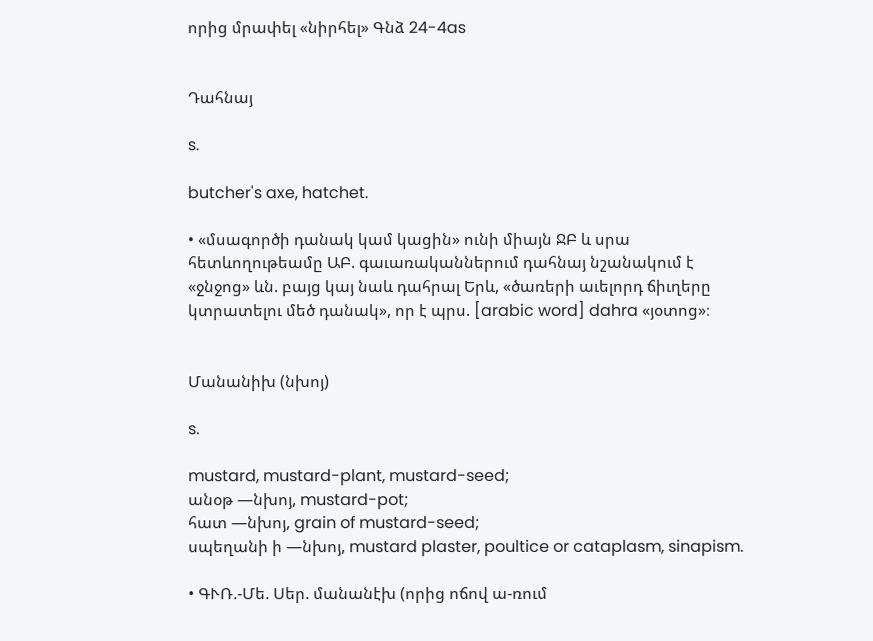որից մրափել «նիրհել» Գնձ 24-4as


Դահնայ

s.

butcher's axe, hatchet.

• «մսագործի դանակ կամ կացին» ունի միայն ՋԲ և սրա հետևողութեամը ԱԲ. գաւառականներում դահնայ նշանակում է «ջնջոց» ևն. բայց կայ նաև դահրալ Երև, «ծառերի աւելորդ ճիւղերը կտրատելու մեծ դանակ», որ է պրս. [arabic word] dahra «յօտոց»։


Մանանիխ (նխոյ)

s.

mustard, mustard-plant, mustard-seed;
անօթ —նխոյ, mustard-pot;
հատ —նխոյ, grain of mustard-seed;
սպեղանի ի —նխոյ, mustard plaster, poultice or cataplasm, sinapism.

• ԳՒՌ.-Մե. Սեր. մանանէխ (որից ոճով ա-ռում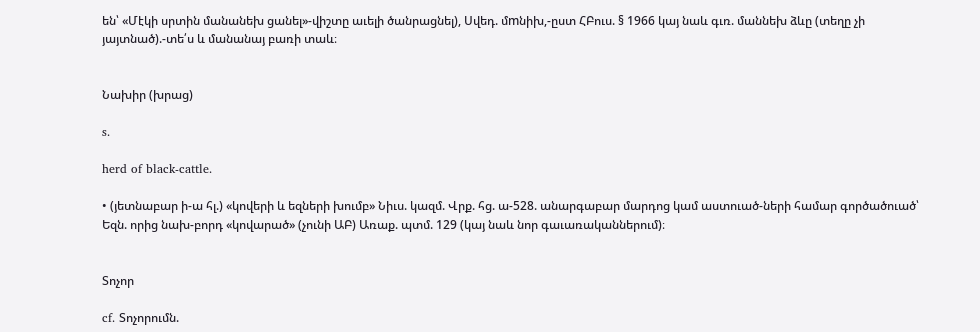են՝ «Մէկի սրտին մանանեխ ցանել»-վիշտը աւելի ծանրացնել), Սվեդ. մmնիխ,-ըստ ՀԲուս. § 1966 կայ նաև գւռ. մաննեխ ձևը (տեղը չի յայտնած).-տե՛ս և մանանայ բառի տաև։


Նախիր (խրաց)

s.

herd of black-cattle.

• (յետնաբար ի-ա հլ.) «կովերի և եզների խումբ» Նիւս. կազմ. Վրք. հց. ա-528. անարգաբար մարդոց կամ աստուած-ների համար գործածուած՝ Եզն. որից նախ-բորդ «կովարած» (չունի ԱԲ) Առաք. պտմ. 129 (կայ նաև նոր գաւառականներում)։


Տոչոր

cf. Տոչորումն.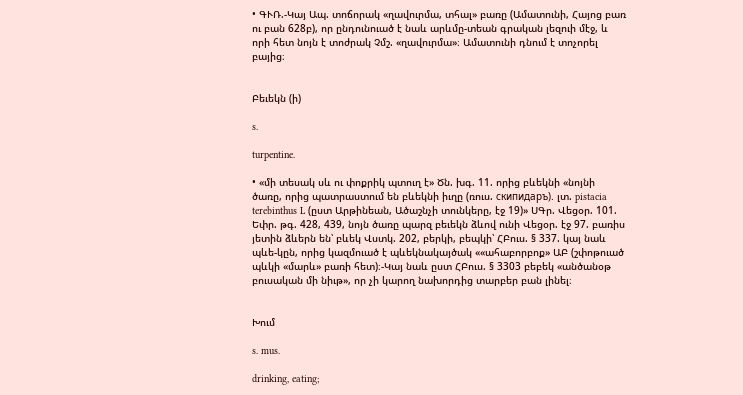• ԳՒՌ.-Կայ Ապ. տոճորակ «ղավուրմա, տհալ» բառը (Ամատունի, Հայոց բառ ու բան 628բ), որ ընդունուած է նաև արևմը-տեան գրական լեզուի մէջ, և որի հետ նոյն է տոժրակ Չմշ. «ղավուրմա»։ Ամատունի դնում է տոչորել բայից։


Բեւեկն (ի)

s.

turpentine.

• «մի տեսակ սև ու փոքրիկ պտուղ է» Ծն. խգ. 11. որից բևեկնի «նոյնի ծառը, որից պատրաստում են բևեկնի իւղը (ռուս. скипидаръ). լտ. pistacia terebinthus L (ըստ Արթինեան, Ածաշնչի տունկերը, էջ 19)» ՍԳր. Վեցօր. 101. Եփր. թգ. 428, 439, նոյն ծառը պարզ բեւեկն ձևով ունի Վեցօր. էջ 97. բառիս յետին ձևերն են՝ բևեկ Վստկ. 202, բերկի, բեպկի՝ ՀԲուս. § 337. կայ նաև պևե-կըն, որից կազմուած է պևեկնակայծակ ««ահաբորբոք» ԱԲ (շփոթուած պևկի «մարև» բառի հետ)։-Կայ նաև ըստ ՀԲուս. § 3303 բեբեկ «անծանօթ բուսական մի նիւթ», որ չի կարող նախորդից տարբեր բան լինել։


Խում

s. mus.

drinking, eating;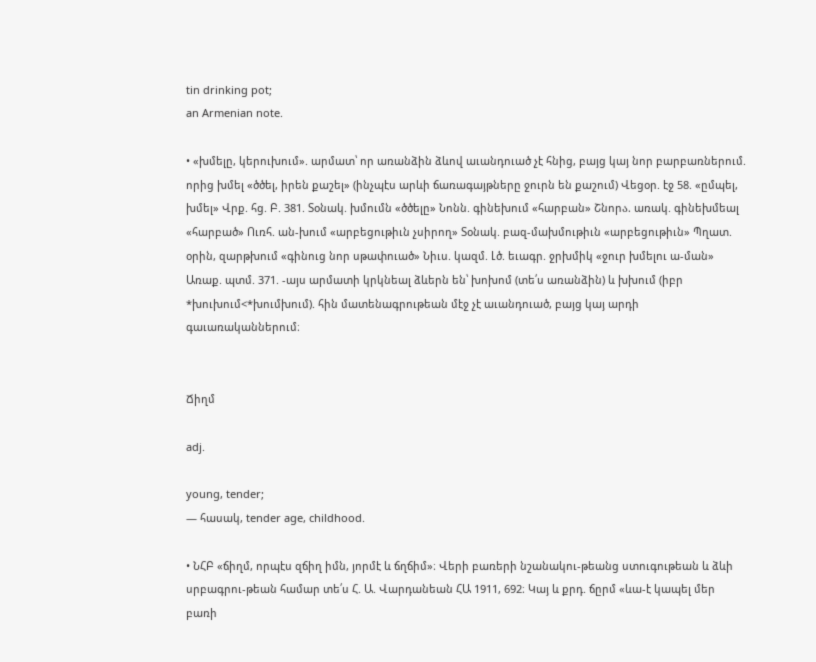tin drinking pot;
an Armenian note.

• «խմելը, կերուխում». արմատ՝ որ առանձին ձևով աւանդուած չէ հնից, բայց կայ նոր բարբառներում. որից խմել «ծծել, իրեն քաշել» (ինչպէս արևի ճառագայթները ջուրն են քաշում) Վեցօր. էջ 58. «ըմպել, խմել» Վրք. հց. Բ. 381. Տօնակ. խմումն «ծծելը» Նոնն. գինեխում «հարբան» Շնորა. առակ. գինեխմեալ «հարբած» Ուռհ. ան-խում «արբեցութիւն չսիրող» Տօնակ. բազ-մախմութիւն «արբեցութիւն» Պղատ. օրին, զարթխում «գինուց նոր սթափուած» Նիւս. կազմ. Լծ. եւագր. ջրխմիկ «ջուր խմելու ա-ման» Առաք. պտմ. 371. -այս արմատի կրկնեալ ձևերն են՝ խոխոմ (տե՛ս առանձին) և խխում (իբր *խուխում<*խումխում). հին մատենագրութեան մէջ չէ աւանդուած, բայց կայ արդի գաւառականներում։


Ճիղմ

adj.

young, tender;
— հասակ, tender age, childhood.

• ՆՀԲ «ճիղմ, որպէս զճիղ իմն, յորմէ և ճղճիմ»։ Վերի բառերի նշանակու-թեանց ստուգութեան և ձևի սրբագրու-թեան համար տե՛ս Հ. Ա. Վարդանեան ՀԱ 1911, 692։ Կայ և քրդ. ճըրմ «ևա-է կապել մեր բառի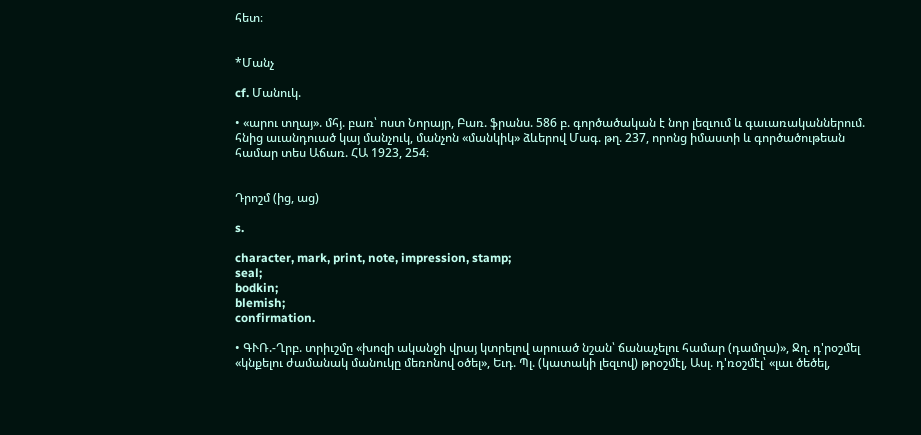հետ։


*Մանչ

cf. Մանուկ.

• «արու տղայ». մհյ. բառ՝ ոստ Նորայր, Բառ. ֆրանս. 586 բ. գործածական է նոր լեզւում և գաւառականներում. հնից աւանդուած կայ մանչուկ, մանչոն «մանկիկ» ձևերով Մագ. թղ. 237, որոնց իմաստի և գործածութեան համար տես Աճառ. ՀԱ 1923, 254։


Դրոշմ (ից, աց)

s.

character, mark, print, note, impression, stamp;
seal;
bodkin;
blemish;
confirmation.

• ԳՒՌ.-Ղրբ. տրիւշմը «խոզի ականջի վրայ կտրելով արուած նշան՝ ճանաչելու համար (դամղա)», Ջղ. դ'րօշմել «կնքելու ժամանակ մանուկը մեռոնով օծել», Եւդ. Պլ. (կատակի լեզւով) թրօշմէլ, Ասլ. դ'ռօշմէլ՝ «լաւ ծեծել,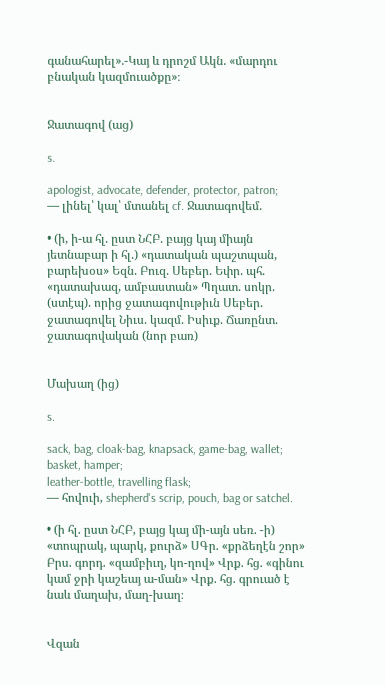գանահարել».-Կայ և դրոշմ Ակն. «մարդու բնական կազմուածքը»։


Ջատագով (աց)

s.

apologist, advocate, defender, protector, patron;
— լինել՝ կալ՝ մտանել cf. Ջատագովեմ.

• (ի, ի-ա հլ. ըստ ՆՀԲ. բայց կայ միայն յետնաբար ի հլ.) «դատական պաշտպան, բարեխօս» Եզն. Բուզ. Սեբեր. Եփր. պհ. «դատախազ, ամբաստան» Պղատ. սոկր. (ստէպ). որից ջատագովութիւն Սեբեր. ջատագովել Նիւս. կազմ. Իսիւք. Ճառընտ. ջատագովական (նոր բառ)


Մախաղ (ից)

s.

sack, bag, cloak-bag, knapsack, game-bag, wallet;
basket, hamper;
leather-bottle, travelling flask;
— հովուի, shepherd's scrip, pouch, bag or satchel.

• (ի հլ. ըստ ՆՀԲ, բայց կայ մի-այն սեռ. -ի) «տոպրակ, պարկ, քուրձ» ՍԳր. «քրձեղէն շոր» Բրս. գորդ. «զամբիւղ, կո-ղով» Վրք. հց. «գինու կամ ջրի կաշեայ ա-ման» Վրք. հց. գրուած է նաև մաղախ, մաղ-խաղ։


Վզան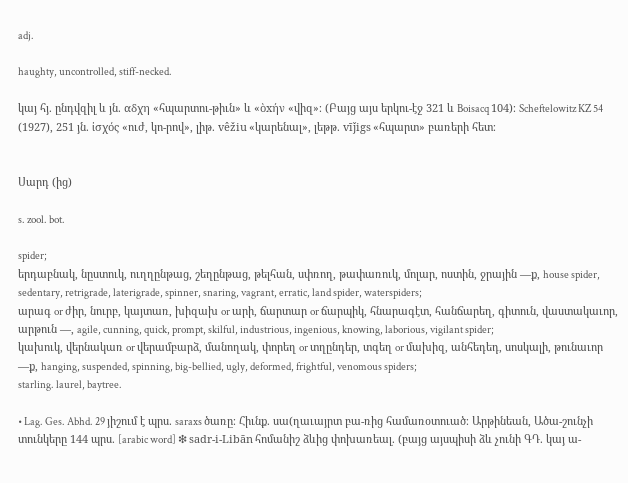adj.

haughty, uncontrolled, stiff-necked.

կայ հյ. ընդվզիլ և յն. αδχη «հպարտու-թիւն» և «ὸxήν «վիզ»։ (Բայց այս երկու-էջ 321 և Boisacq 104)։ Scheftelowitz KZ 54 (1927), 251 յն. ἰσχός «ուժ, կո-րով», լիթ. vêžiu «կարենալ», լեթթ. vīǰigs «հպարտ» բառերի հետ։


Սարդ (ից)

s. zool. bot.

spider;
երդաբնակ, նըստուկ, ուղղընթաց, շեղընթաց, թելհան, սփռող, թափառուկ, մոլար, ոստին, ջրային —ք, house spider, sedentary, retrigrade, laterigrade, spinner, snaring, vagrant, erratic, land spider, waterspiders;
արագ or ժիր, նուրբ, կայտառ, խիզախ or արի, ճարտար or ճարպիկ, հնարագէտ, հանճարեղ, գիտուն, վաստակաւոր, արթուն —, agile, cunning, quick, prompt, skilful, industrious, ingenious, knowing, laborious, vigilant spider;
կախուկ, վերնակառ or վերամբարձ, մանողակ, փորեղ or տղընդեր, տգեղ or մախիզ, անհեդեդ, սոսկալի, թունաւոր —ք, hanging, suspended, spinning, big-bellied, ugly, deformed, frightful, venomous spiders;
starling. laurel, baytree.

• Lag. Ges. Abhd. 29 յիշում է պրս. saraxs ծառը։ Հիւնք. սա(ղաւայրտ բա-ռից համառօտուած։ Արթինեան, Ածա-շունչի տունկերը 144 պրս. [arabic word] ❇ sadr-i-Libān հոմանիշ ձևից փոխառեալ. (բայց այսպիսի ձև չունի ԳԴ. կայ ա-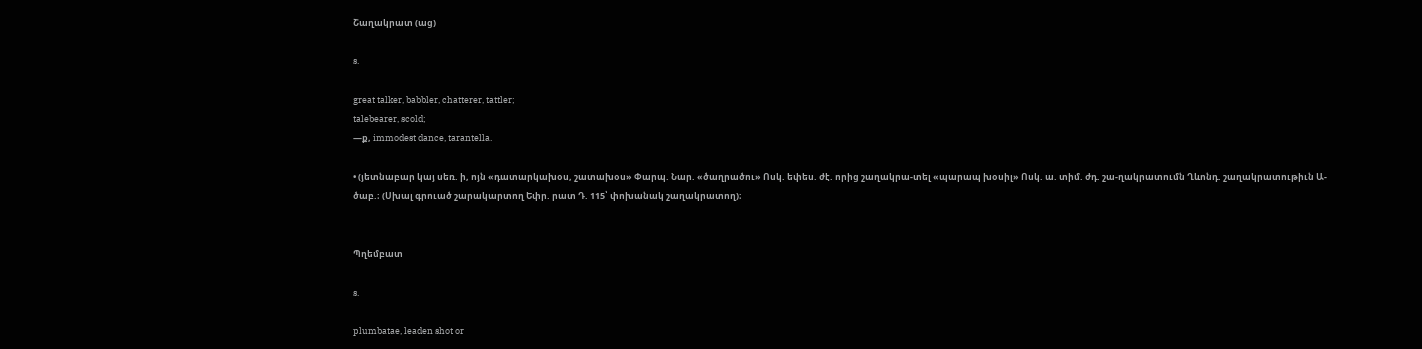Շաղակրատ (աց)

s.

great talker, babbler, chatterer, tattler;
talebearer, scold;
—ք, immodest dance, tarantella.

• (յետնաբար կայ սեռ. ի, ոյն «դատարկախօս, շատախօս» Փարպ. Նար. «ծաղրածու» Ոսկ. եփես. ժէ. որից շաղակրա-տել «պարապ խօսիլ» Ոսկ. ա. տիմ. ժդ. շա-ղակրատումն Ղևոնդ. շաղակրատութիւն Ա-ծաբ.։ (Սխալ գրուած շարակարտող Եփր. րատ Դ. 115՝ փոխանակ շաղակրատող)։


Պղեմբատ

s.

plumbatae, leaden shot or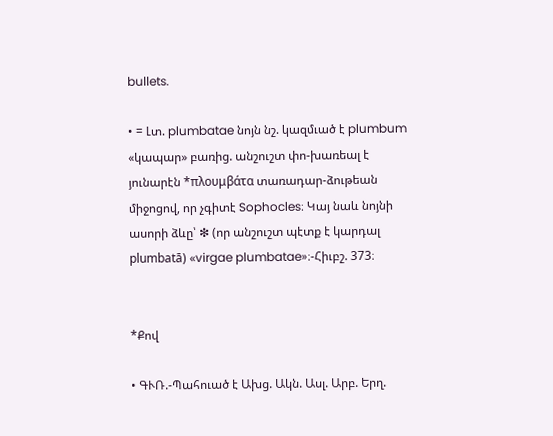bullets.

• = Լտ. plumbatae նոյն նշ. կազմւած է plumbum «կապար» բառից. անշուշտ փո-խառեալ է յունարէն *πλουμβάτα տառադար-ձութեան միջոցով, որ չգիտէ Sophocles։ Կայ նաև նոյնի ասորի ձևը՝ ❇ (որ անշուշտ պէտք է կարդալ plumbatā) «virgae plumbatae»։-Հիւբշ. 373։


*Քով

• ԳՒՌ.-Պահուած է Ախց. Ակն. Ասլ. Արբ. Երղ.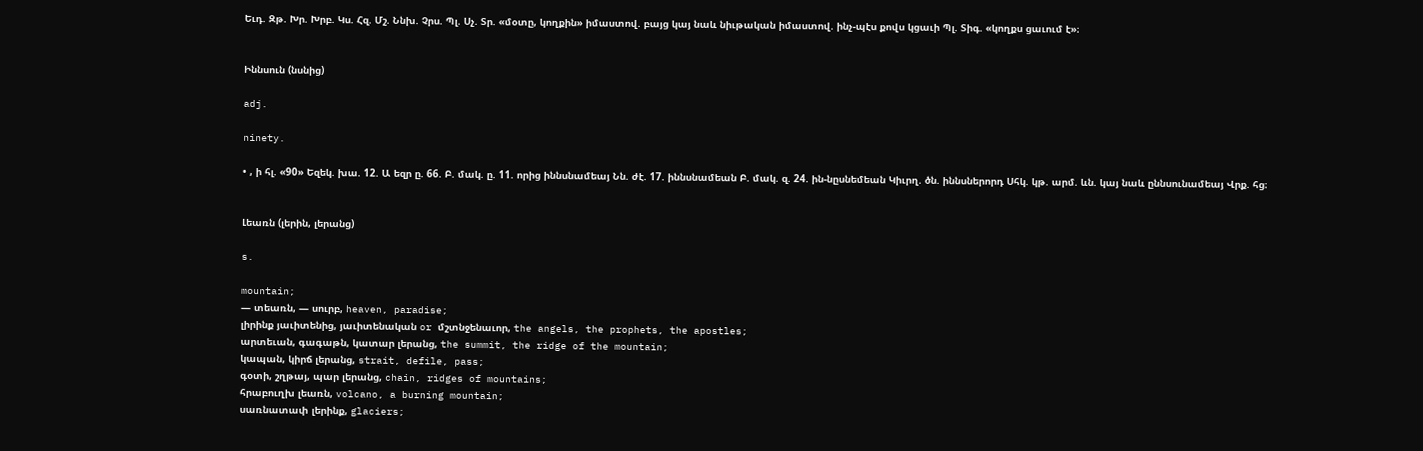Եւդ. Զթ. Խր. Խրբ. Կս. Հզ. Մշ. Ննխ. Չրս. Պլ. Սչ. Տր. «մօտը, կողքին» իմաստով. բայց կայ նաև նիւթական իմաստով. ինչ-պէս քովս կցաւի Պլ. Տիգ. «կողքս ցաւում է»։


Իննսուն (նսնից)

adj.

ninety.

• , ի հլ. «90» Եզեկ. խա. 12. Ա եզր ը. 66. Բ. մակ. ը. 11. որից իննսնամեայ Նն. ժէ. 17. իննսնամեան Բ. մակ. զ. 24. ին-նըսնեմեան Կիւրղ. ծն. իննսներորդ Սհկ. կթ. արմ. ևն. կայ նաև ըննսունամեայ Վրք. հց։


Լեառն (լերին, լերանց)

s.

mountain;
— տեառն, — սուրբ, heaven, paradise;
լիրինք յաւիտենից, յաւիտենական or մշտնջենաւոր, the angels, the prophets, the apostles;
արտեւան, գագաթն, կատար լերանց, the summit, the ridge of the mountain;
կապան, կիրճ լերանց, strait, defile, pass;
գօտի, շղթայ, պար լերանց, chain, ridges of mountains;
հրաբուղխ լեառն, volcano, a burning mountain;
սառնատափ լերինք, glaciers;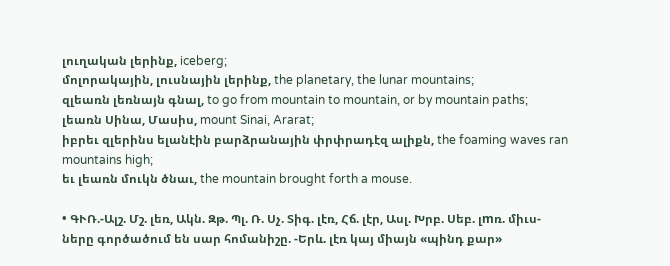լուղական լերինք, iceberg;
մոլորակային, լուսնային լերինք, the planetary, the lunar mountains;
զլեառն լեռնայն գնալ, to go from mountain to mountain, or by mountain paths;
լեառն Սինա, Մասիս, mount Sinai, Ararat;
իբրեւ զլերինս ելանէին բարձրանային փրփրադէզ ալիքն, the foaming waves ran mountains high;
եւ լեառն մուկն ծնաւ, the mountain brought forth a mouse.

• ԳՒՌ.-Ալշ. Մշ. լեռ, Ակն. Զթ. Պլ. Ռ. Սչ. Տիգ. լէռ, Հճ. լէր, Ասլ. Խրբ. Սեբ. լmռ. միւս-ները գործածում են սար հոմանիշը. -Երև. լէռ կայ միայն «պինդ քար»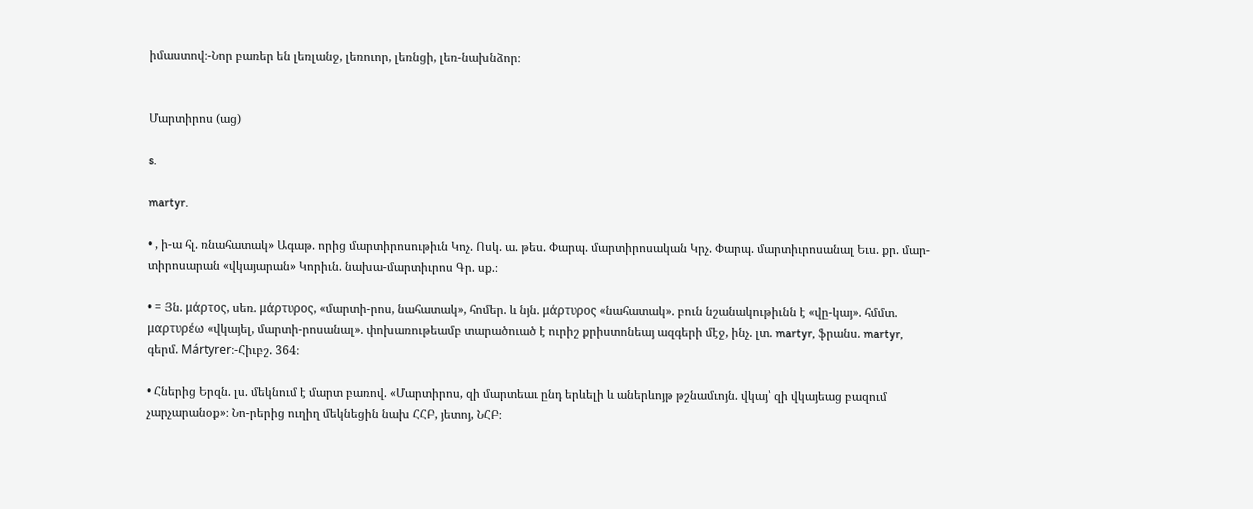իմաստով։-Նոր բառեր են լեռլանջ, լեռուոր, լեռնցի, լեռ-նախնձոր։


Մարտիրոս (աց)

s.

martyr.

• , ի-ա հլ. ռնահատակ» Ագաթ. որից մարտիրոսութիւն Կոչ. Ոսկ. ա. թես. Փարպ. մարտիրոսական Կրչ. Փարպ. մարտիւրոսանալ Եւս. քր. մար-տիրոսարան «վկայարան» Կորիւն. նախա-մարտիւրոս Գր. սք.։

• = Յն. μάρτος, սեռ. μάρτυρος, «մարտի-րոս, նահատակ», հոմեր. և նյն. μάρτυρος «նահատակ». բուն նշանակութիւնն է «վը-կայ». հմմտ. μαρτυρέω «վկայել, մարտի-րոսանալ». փոխառութեամբ տարածուած է ուրիշ քրիստոնեայ ազգերի մէջ, ինչ. լտ. martyr, ֆրանս. martyr, գերմ. Mártyrer։-Հիւբշ. 364։

• Հներից Երզն. լս. մեկնում է մարտ բառով. «Մարտիրոս, զի մարտեաւ ընդ երևելի և աներևոյթ թշնամւոյն. վկայ՝ զի վկայեաց բազում չարչարանօք»։ Նո-րերից ուղիղ մեկնեցին նախ ՀՀԲ, յետոյ, ՆՀԲ։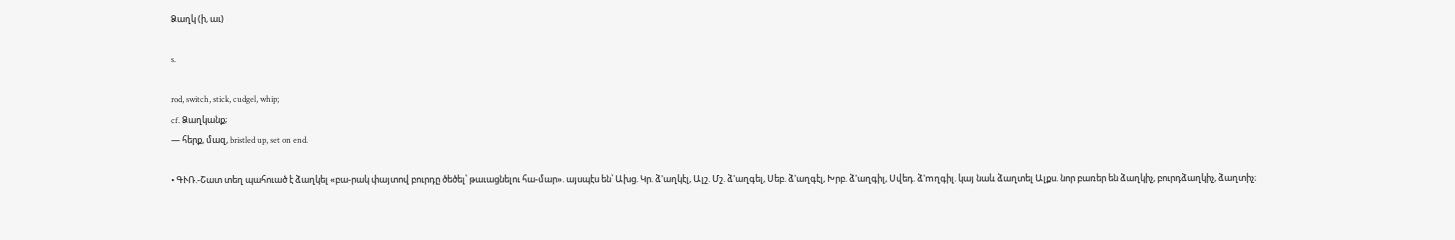Ձաղկ (ի, աւ)

s.

rod, switch, stick, cudgel, whip;
cf. Ձաղկանք;
— հերք, մազ, bristled up, set on end.

• ԳՒՌ.-Շատ տեղ պահուած է ձաղկել «բա-րակ փայտով բուրդը ծեծել՝ թաւացնելու հա-մար». այսպէս են՝ Ախց. Կր. ձ'աղկէլ, Ալշ. Մշ. ձ'աղգել, Սեբ. ձ'աղգէլ, Խրբ. ձ'աղգիլ, Սվեդ. ձ'mղգիլ. կայ նաև ձաղտել Ալքս. նոր բառեր են ձաղկիչ, բուրդձաղկիչ, ձաղտիչ։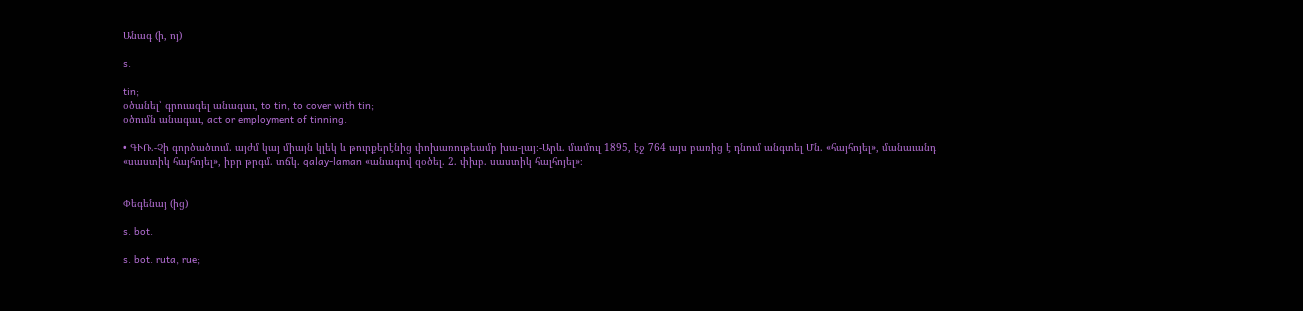Անագ (ի, ոյ)

s.

tin;
օծանել՝ գրուագել անագաւ, to tin, to cover with tin;
օծումն անագաւ, act or employment of tinning.

• ԳՒՌ.-Չի գործածւում. այժմ կայ միայն կլեկ և թուրքերէնից փոխառութեամբ խա-լայ։-Արև. մամուլ 1895, էջ 764 այս բառից է դնում անգտել Մն. «հայհոյել», մանաւանդ «սաստիկ հայհոյել», իբր թրգմ. տճկ. qalay-laman «անագով զօծել. 2. փխբ. սաստիկ հալհոյել»։


Փեգենայ (ից)

s. bot.

s. bot. ruta, rue;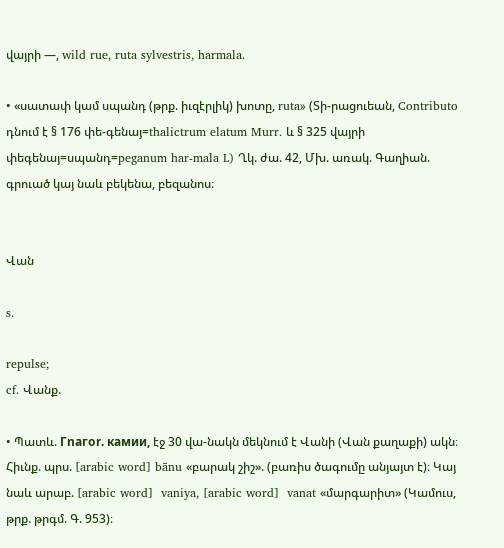վայրի —, wild rue, ruta sylvestris, harmala.

• «սատափ կամ սպանդ (թրք. իւզէրլիկ) խոտը, ruta» (Տի-րացուեան, Contributo դնում է § 176 փե-գենայ=thalictrum elatum Murr. և § 325 վայրի փեգենայ=սպանդ=peganum har-mala L) Ղկ. ժա. 42, Մխ. առակ. Գաղիան. գրուած կայ նաև բեկենա, բեզանոս։


Վան

s.

repulse;
cf. Վանք.

• Պատև. Гnaгor. камии, էջ 30 վա-նակն մեկնում է Վանի (Վան քաղաքի) ակն։ Հիւնք. պրս. [arabic word] bānu «բարակ շիշ». (բառիս ծագումը անյայտ է)։ Կայ նաև արաբ. [arabic word]  vaniya, [arabic word]  vanat «մարգարիտ» (Կամուս, թրք. թրգմ. Գ. 953)։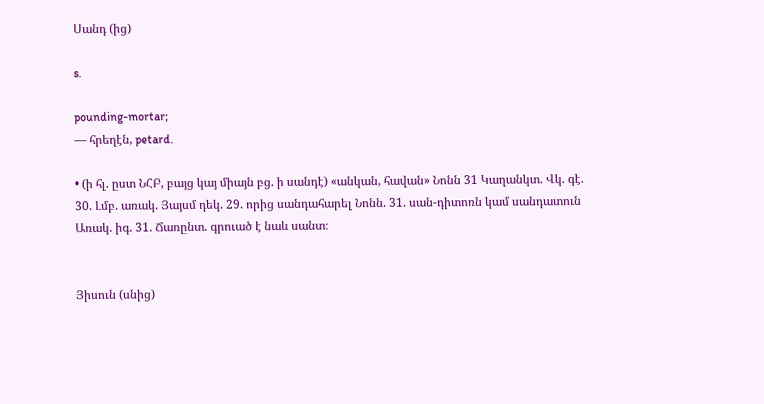Սանդ (ից)

s.

pounding-mortar;
— հրեղէն, petard.

• (ի հլ. ըստ ՆՀԲ, բայց կայ միայն բց. ի սանդէ) «անկան, հավան» Նոնն 31 Կաղանկտ. Վկ. գէ. 30. Լմբ. առակ. Յայսմ դեկ. 29. որից սանդահարել Նոնն. 31. սան-դիտոռն կամ սանդատուն Առակ. իգ. 31. Ճառընտ. գրուած է նաև սանտ։


Յիսուն (սնից)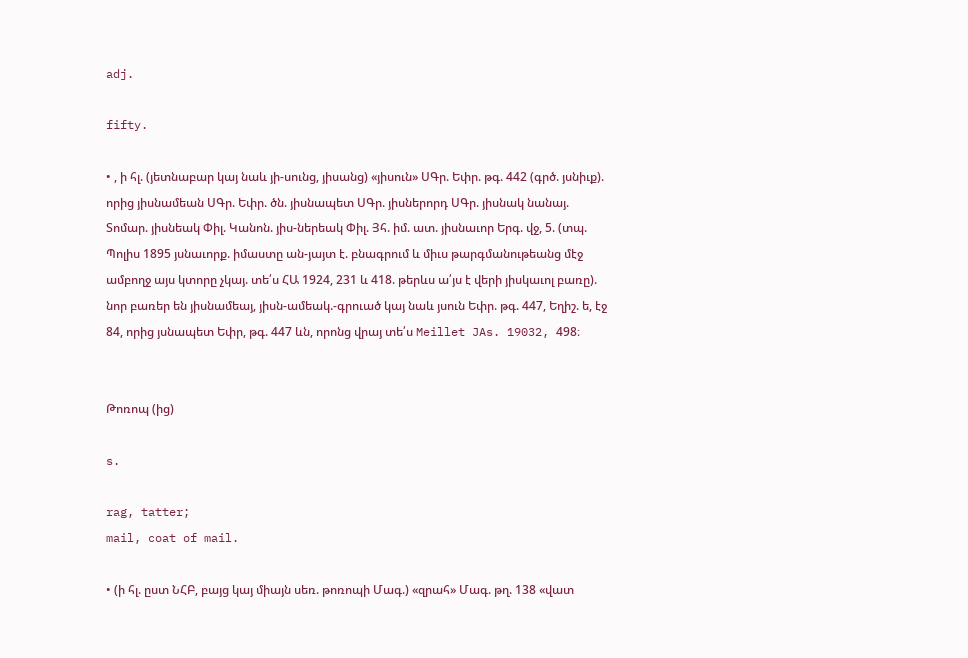adj.

fifty.

• , ի հլ. (յետնաբար կայ նաև յի-սունց, յիսանց) «յիսուն» ՍԳր. Եփր. թգ. 442 (գրծ. յսնիւք). որից յիսնամեան ՍԳր. Եփր. ծն. յիսնապետ ՍԳր. յիսներորդ ՍԳր. յիսնակ նանայ. Տոմար. յիսնեակ Փիլ. Կանոն. յիս-ներեակ Փիլ. Յհ. իմ. ատ. յիսնաւոր Երգ. վջ, 5. (տպ. Պոլիս 1895 յսնաւորք. իմաստը ան-յայտ է. բնագրում և միւս թարգմանութեանց մէջ ամբողջ այս կտորը չկայ. տե՛ս ՀԱ 1924, 231 և 418. թերևս ա՛յս է վերի յիսկաւոլ բառը). նոր բառեր են յիսնամեայ, յիսն-ամեակ.-գրուած կայ նաև յսուն Եփր. թգ. 447, Եղիշ. ե, էջ 84, որից յսնապետ Եփր, թգ. 447 ևն, որոնց վրայ տե՛ս Meillet JAs. 19032, 498։


Թոռոպ (ից)

s.

rag, tatter;
mail, coat of mail.

• (ի հլ. ըստ ՆՀԲ, բայց կայ միայն սեռ. թոռոպի Մագ.) «զրահ» Մագ. թղ. 138 «վատ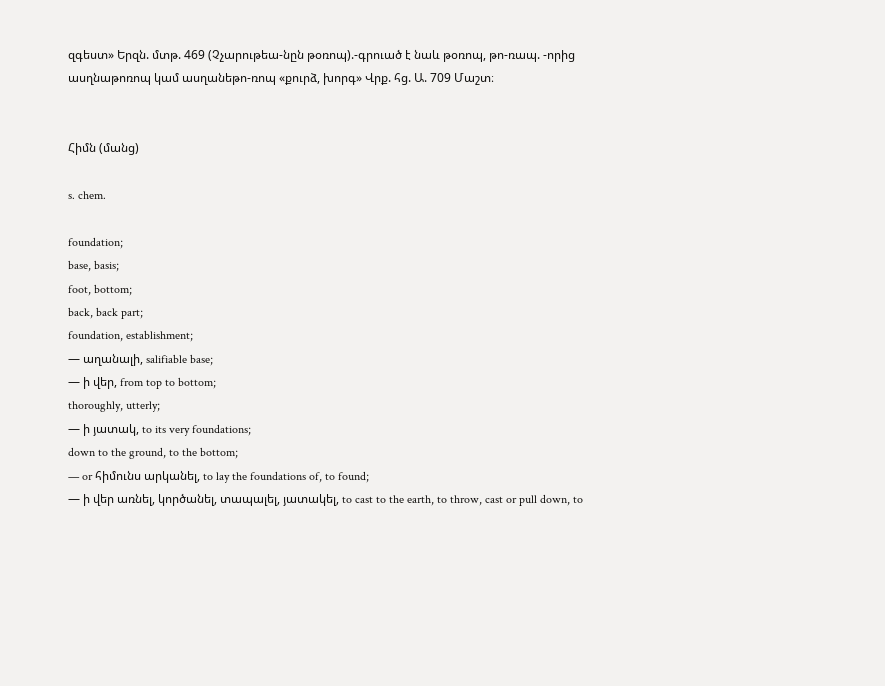զգեստ» Երզն. մտթ. 469 (Չչարութեա-նըն թօռոպ).-գրուած է նաև թօռոպ, թո-ռապ. -որից ասղնաթոռոպ կամ ասղանեթո-ռոպ «քուրձ, խորգ» Վրք. հց. Ա. 709 Մաշտ։


Հիմն (մանց)

s. chem.

foundation;
base, basis;
foot, bottom;
back, back part;
foundation, establishment;
— աղանալի, salifiable base;
— ի վեր, from top to bottom;
thoroughly, utterly;
— ի յատակ, to its very foundations;
down to the ground, to the bottom;
— or հիմունս արկանել, to lay the foundations of, to found;
— ի վեր առնել, կործանել, տապալել, յատակել, to cast to the earth, to throw, cast or pull down, to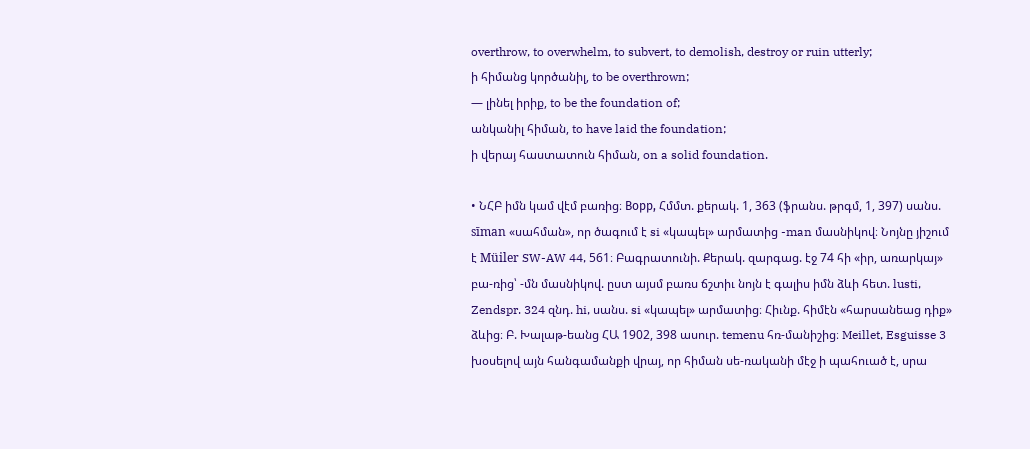overthrow, to overwhelm, to subvert, to demolish, destroy or ruin utterly;
ի հիմանց կործանիլ, to be overthrown;
— լինել իրիք, to be the foundation of;
անկանիլ հիման, to have laid the foundation;
ի վերայ հաստատուն հիման, on a solid foundation.

• ՆՀԲ իմն կամ վէմ բառից։ Boрp, Հմմտ. քերակ. 1, 363 (ֆրանս. թրգմ, 1, 397) սանս. sīman «սահման», որ ծագում է si «կապել» արմատից -man մասնիկով։ Նոյնը յիշում է Müiler SW-AW 44, 561։ Բագրատունի. Քերակ. զարգաց. էջ 74 հի «իր, առարկայ» բա-ռից՝ -մն մասնիկով. ըստ այսմ բառս ճշտիւ նոյն է գալիս իմն ձևի հետ. lusti, Zendspr. 324 զնդ. hi, սանս. si «կապել» արմատից։ Հիւնք. հիմէն «հարսանեաց դիք» ձևից։ Բ. Խալաթ-եանց ՀԱ 1902, 398 ասուր. temenu հռ-մանիշից։ Meillet, Esguisse 3 խօսելով այն հանգամանքի վրայ, որ հիման սե-ռականի մէջ ի պահուած է, սրա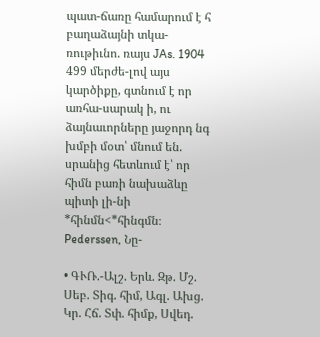պատ-ճառը համարում է հ բաղաձայնի տկա-ռութիւնո. ռայս JAs. 1904 499 մերժե-լով այս կարծիքը, գտնում է որ առհա-սարակ ի, ու ձայնաւորները յաջորդ նգ խմբի մօտ՝ մնում են. սրանից հետևում է՝ որ հիմն բառի նախաձևը պիտի լի-նի *հինմն<*հինգմն։ Pederssen, Նը-

• ԳՒՌ.-Ալշ. Երև. Զթ. Մշ. Սեբ. Տիգ. հիմ, Ագլ. Ախց. Կր. Հճ. Տփ. հիմք, Սվեդ.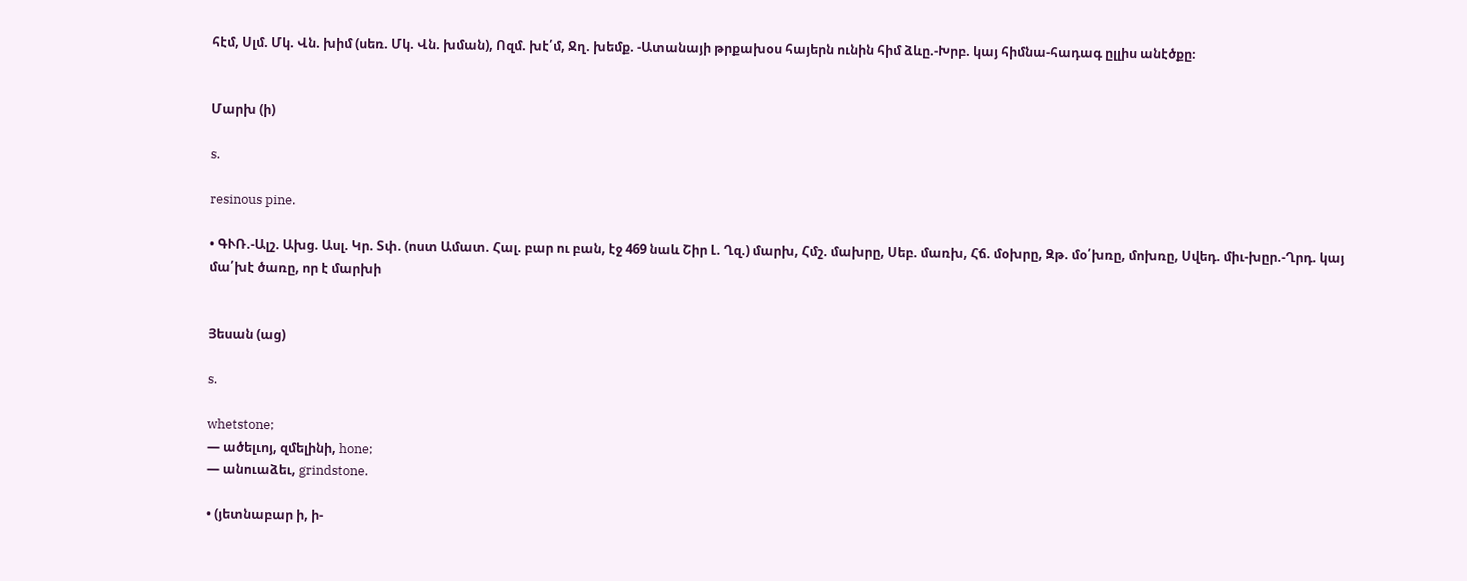հէմ, Սլմ. Մկ. Վն. խիմ (սեռ. Մկ. Վն. խման), Ոզմ. խէ՛մ, Ջղ. խեմք. -Ատանայի թրքախօս հայերն ունին հիմ ձևը.-Խրբ. կայ հիմնա-հադագ ըլլիս անէծքը։


Մարխ (ի)

s.

resinous pine.

• ԳՒՌ.-Ալշ. Ախց. Ասլ. Կր. Տփ. (ոստ Ամատ. Հալ. բար ու բան, էջ 469 նաև Շիր Լ. Ղզ.) մարխ, Հմշ. մախրը, Սեբ. մառխ, Հճ. մօխրը, Զթ. մօ՛խռը, մոխռը, Սվեդ. միւ-խըր.-Ղրդ. կայ մա՛խէ ծառը, որ է մարխի


Յեսան (աց)

s.

whetstone;
— ածելւոյ, զմելինի, hone;
— անուաձեւ, grindstone.

• (յետնաբար ի, ի-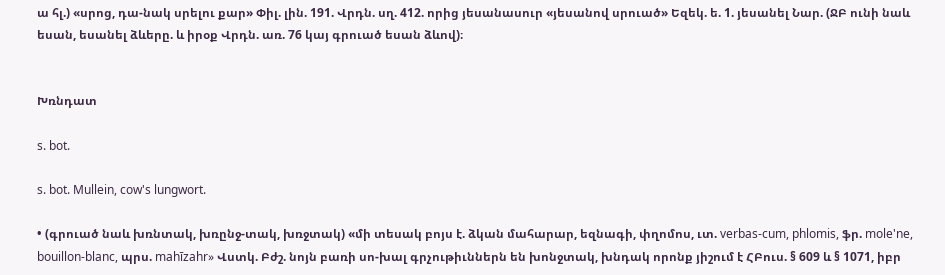ա հլ.) «սրոց, դա-նակ սրելու քար» Փիլ. լին. 191. Վրդն. սղ. 412. որից յեսանասուր «յեսանով սրուած» Եզեկ. ե. 1. յեսանել Նար. (ՋԲ ունի նաև եսան, եսանել ձևերը. և իրօք Վրդն. առ. 76 կայ գրուած եսան ձևով)։


Խռնդատ

s. bot.

s. bot. Mullein, cow's lungwort.

• (գրուած նաև խռնտակ, խռընջ-տակ, խռջտակ) «մի տեսակ բոյս է. ձկան մահարար, եզնագի, փղոմոս, ւտ. verbas-cum, phlomis, ֆր. mole'ne, bouillon-blanc, պրս. mahīzahr» Վստկ. Բժշ. նոյն բառի սո-խալ գրչութիւններն են խոնջտակ, խնդակ որոնք յիշում է ՀԲուս. § 609 և § 1071, իբր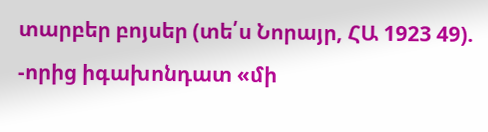տարբեր բոյսեր (տե՛ս Նորայր, ՀԱ 1923 49). -որից իգախոնդատ «մի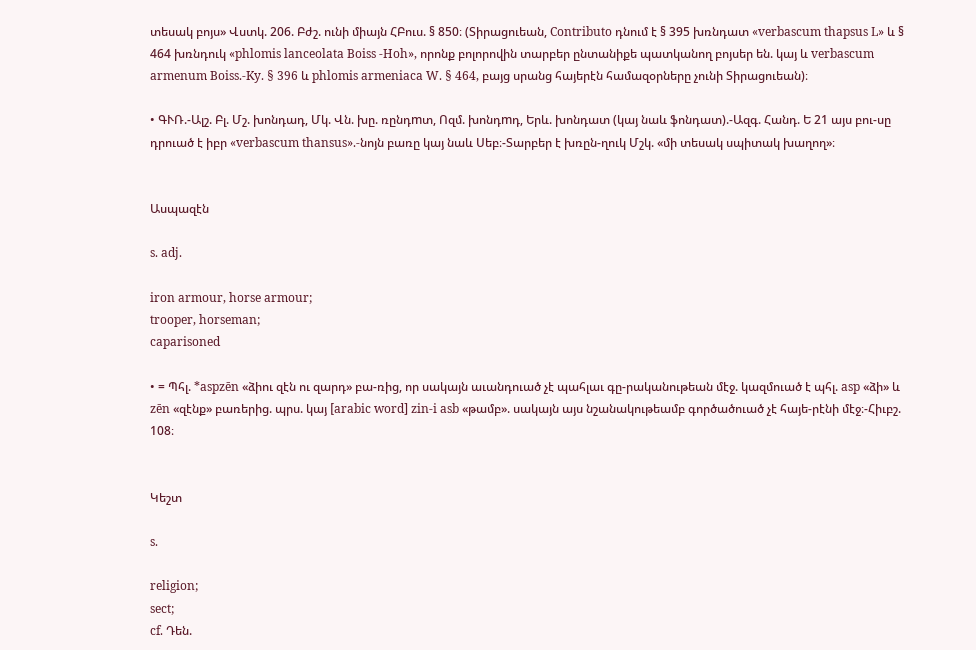տեսակ բոյս» Վստկ. 206. Բժշ. ունի միայն ՀԲուս. § 850։ (Տիրացուեան, Contributo դնում է § 395 խռնդատ «verbascum thapsus L» և § 464 խռնդուկ «phlomis lanceolata Boiss -Hoh», որոնք բոլորովին տարբեր ընտանիքե պատկանող բոյսեր են. կայ և verbascum armenum Boiss.-Ky. § 396 և phlomis armeniaca W. § 464, բայց սրանց հայերէն համազօրները չունի Տիրացուեան)։

• ԳՒՌ.-Ալշ. Բլ. Մշ. խոնդադ, Մկ. Վն. խը. ռընդmտ, Ոզմ. խոնդmդ, Երև. խոնդատ (կայ նաև ֆոնդատ).-Ազգ. Հանդ. Ե 21 այս բու-սը դրուած է իբր «verbascum thansus».-նոյն բառը կայ նաև Սեբ։-Տարբեր է խռըն-ղուկ Մշկ. «մի տեսակ սպիտակ խաղող»։


Ասպազէն

s. adj.

iron armour, horse armour;
trooper, horseman;
caparisoned

• = Պհլ. *aspzēn «ձիու զէն ու զարդ» բա-ռից, որ սակայն աւանդուած չէ պահլաւ գը-րականութեան մէջ. կազմուած է պհլ. asp «ձի» և zēn «զէնք» բառերից. պրս. կայ [arabic word] zin-i asb «թամբ». սակայն այս նշանակութեամբ գործածուած չէ հայե-րէնի մէջ։-Հիւբշ. 108։


Կեշտ

s.

religion;
sect;
cf. Դեն.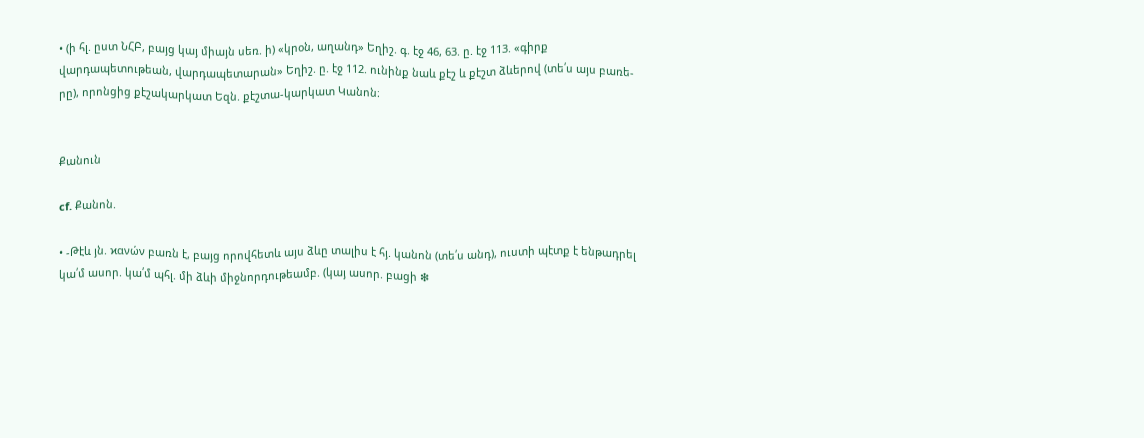• (ի հլ. ըստ ՆՀԲ, բայց կայ միայն սեռ. ի) «կրօն, աղանդ» Եղիշ. գ. էջ 46, 63. ը. էջ 113. «գիրք վարդապետութեան, վարդապետարան» Եղիշ. ը. էջ 112. ունինք նաև քէշ և քէշտ ձևերով (տե՛ս այս բառե-րը), որոնցից քէշակարկատ Եզն. քէշտա-կարկատ Կանոն։


Քանուն

cf. Քանոն.

• -Թէև յն. ϰανών բառն է, բայց որովհետև այս ձևը տալիս է հյ. կանոն (տե՛ս անդ), ուստի պէտք է ենթադրել կա՛մ ասոր. կա՛մ պհլ. մի ձևի միջնորդութեամբ. (կայ ասոր. բացի ❇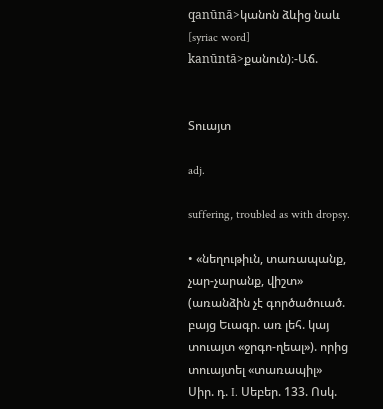qanūnā>կանոն ձևից նաև [syriac word] kanūntā>քանուն)։-Աճ.


Տուայտ

adj.

suffering, troubled as with dropsy.

• «նեղութիւն, տառապանք, չար-չարանք, վիշտ» (առանձին չէ գործածուած. բայց Եւագր. առ լեհ. կայ տուայտ «ջրգո-ղեալ»). որից տուայտել «տառապիլ» Սիր. դ. I. Սեբեր. 133. Ոսկ.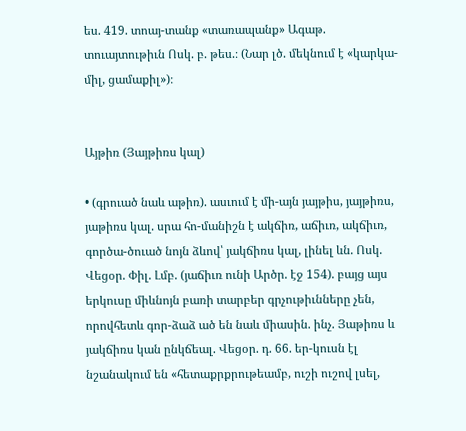ես. 419. տոայ-տանք «տառապանք» Ագաթ. տուայտութիւն Ոսկ. բ. թես.։ (Նար լծ. մեկնում է «կարկա-միլ, ցամաքիլ»)։


Այթիռ (Յայթիռս կալ)

• (գրուած նաև աթիռ). ասւում է մի-այն յայթիս, յայթիռս, յաթիռս կալ. սրա հո-մանիշն է ակճիռ, աճիւռ, ակճիւռ, գործա-ծուած նոյն ձևով՝ յակճիռս կալ, լինել ևն. Ոսկ. Վեցօր. Փիլ. Լմբ. (յաճիւռ ունի Արծր. էջ 154). բայց այս երկուսը միևնոյն բառի տարբեր գրչութիւնները չեն, որովհետև գոր-ձաձ ած են նաև միասին. ինչ. Յաթիռս և յակճիռս կան ընկճեալ. Վեցօր. դ. 66. եր-կուսն էլ նշանակում են «հետաքրքրութեամբ, ուշի ուշով լսել,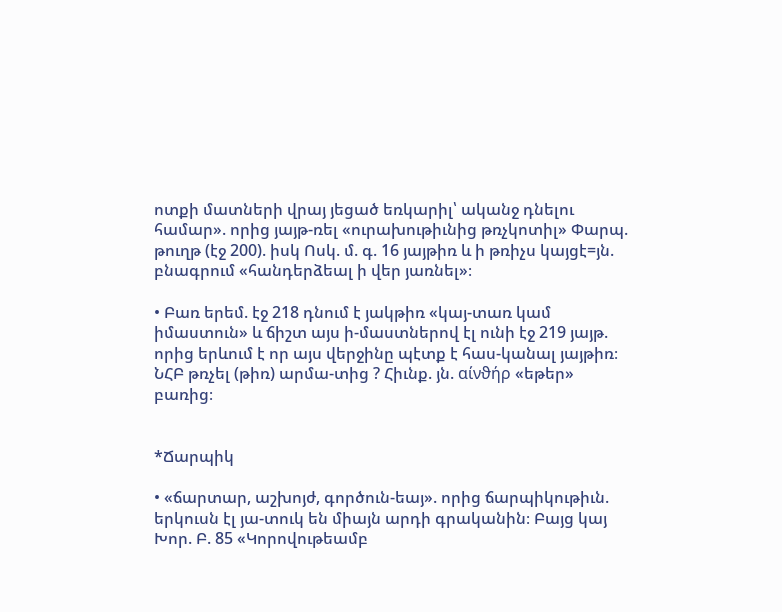ոտքի մատների վրայ յեցած եռկարիլ՝ ականջ դնելու համար». որից յայթ-ռել «ուրախութիւնից թռչկոտիլ» Փարպ. թուղթ (էջ 200). իսկ Ոսկ. մ. գ. 16 յայթիռ և ի թռիչս կայցէ=յն. բնագրում «հանդերձեալ ի վեր յառնել»։

• Բառ երեմ. էջ 218 դնում է յակթիռ «կայ-տառ կամ իմաստուն» և ճիշտ այս ի-մաստներով էլ ունի էջ 219 յայթ. որից երևում է որ այս վերջինը պէտք է հաս-կանալ յայթիռ։ ՆՀԲ թռչել (թիռ) արմա-տից ? Հիւնք. յն. αίνϑήρ «եթեր» բառից։


*Ճարպիկ

• «ճարտար, աշխոյժ, գործուն-եայ». որից ճարպիկութիւն. երկուսն էլ յա-տուկ են միայն արդի գրականին։ Բայց կայ Խոր. Բ. 85 «Կորովութեամբ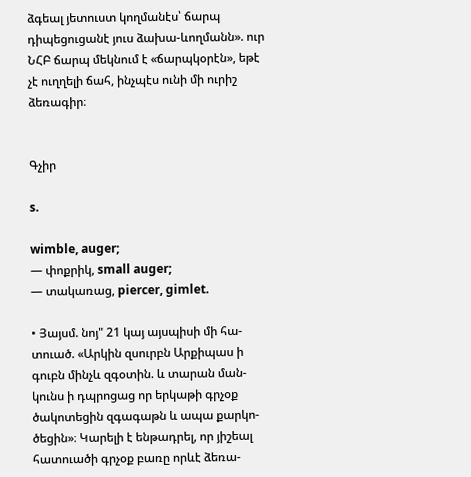ձգեալ յետուստ կողմանէս՝ ճարպ դիպեցուցանէ յուս ձախա-ևողմանն». ուր ՆՀԲ ճարպ մեկնում է «ճարպկօրէն», եթէ չէ ուղղելի ճահ, ինչպէս ունի մի ուրիշ ձեռագիր։


Գչիր

s.

wimble, auger;
— փոքրիկ, small auger;
— տակառաց, piercer, gimlet.

• Յայսմ. նոյ" 21 կայ այսպիսի մի հա-տուած. «Արկին զսուրբն Արքիպաս ի գուբն մինչև զգօտին. և տարան ման-կունս ի դպրոցաց որ երկաթի գրչօք ծակոտեցին զգագաթն և ապա քարկո-ծեցին»։ Կարելի է ենթադրել, որ յիշեալ հատուածի գրչօք բառը որևէ ձեռա-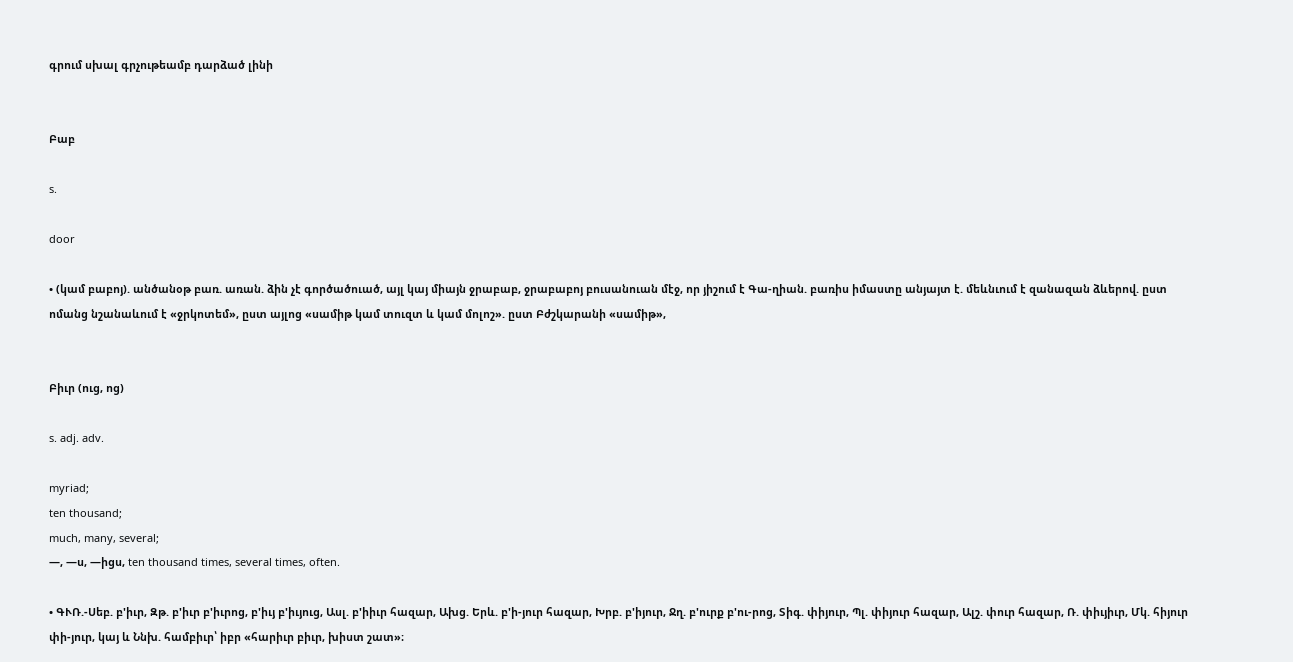գրում սխալ գրչութեամբ դարձած լինի


Բաբ

s.

door

• (կամ բաբոյ). անծանօթ բառ. առան. ձին չէ գործածուած, այլ կայ միայն ջրաբաբ, ջրաբաբոյ բուսանուան մէջ, որ յիշում է Գա-ղիան. բառիս իմաստը անյայտ է. մեևնւում է զանազան ձևերով. ըստ ոմանց նշանաևում է «ջրկոտեմ», ըստ այլոց «սամիթ կամ տուզտ և կամ մոլոշ». ըստ Բժշկարանի «սամիթ»,


Բիւր (ուց, ոց)

s. adj. adv.

myriad;
ten thousand;
much, many, several;
—, —ս, —իցս, ten thousand times, several times, often.

• ԳՒՌ.-Սեբ. բ'իւր, Զթ. բ'իւր բ'իւրոց, բ'իւյ բ'իւյուց, Ասլ. բ'իիւր հազար, Ախց. Երև. բ'ի-յուր հազար, Խրբ. բ'իյուր, Ջղ. բ'ուրք բ'ու-րոց, Տիգ. փիյուր, Պլ. փիյուր հազար, Ալշ. փուր հազար, Ռ. փիւյիւր, Մկ. հիյուր փի-յուր, կայ և Ննխ. համբիւր՝ իբր «հարիւր բիւր, խիստ շատ»։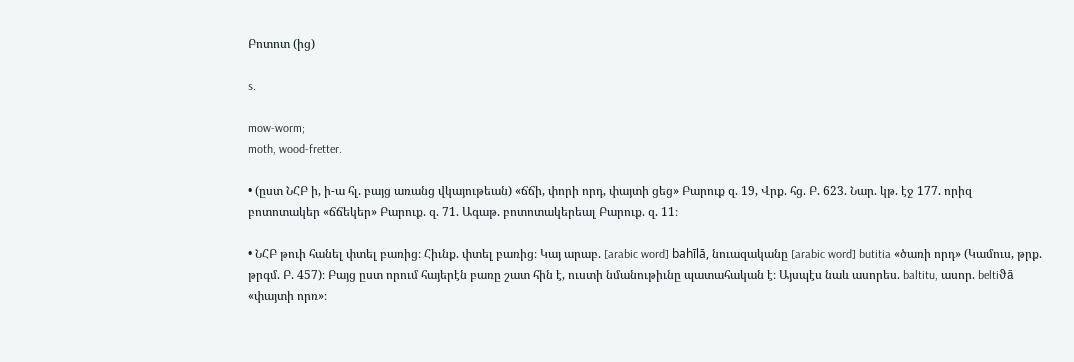Բոտոտ (ից)

s.

mow-worm;
moth, wood-fretter.

• (ըստ ՆՀԲ ի, ի-ա հլ. բայց առանց վկայութեան) «ճճի, փորի որդ, փայտի ցեց» Բարուք զ. 19, Վրք. հց. Բ. 623. Նար. կթ. էջ 177. որիզ բոտոտակեր «ճճեկեր» Բարուք. զ. 71. Ագաթ. բոտոտակերեալ Բարուք. զ. 11։

• ՆՀԲ թուի հանել փտել բառից։ Հիւնք. փտել բառից։ Կայ արաբ. [arabic word] bahīlā, նուազականը [arabic word] butitia «ծառի որդ» (Կամուս, թրք. թրգմ. Բ. 457)։ Բայց ըստ որում հայերէն բառը շատ հին է, ուստի նմանութիւնը պատահական է։ Այսպէս նաև ասորես. baltitu, ասոր. beltiϑā «փայտի որռ»։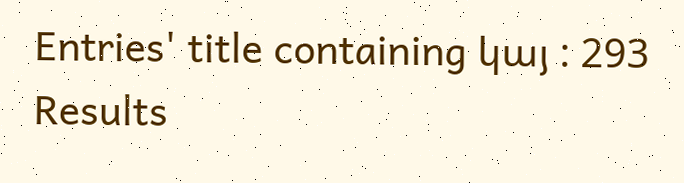Entries' title containing կայ : 293 Results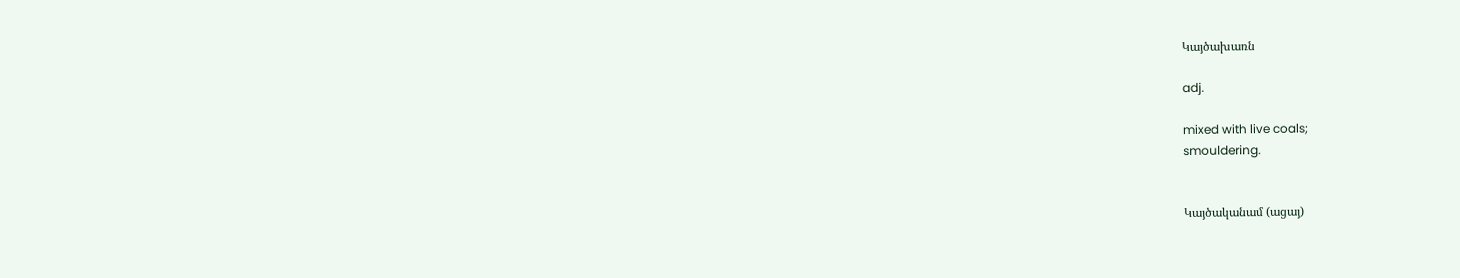Կայծախառն

adj.

mixed with live coals;
smouldering.


Կայծականամ (ացայ)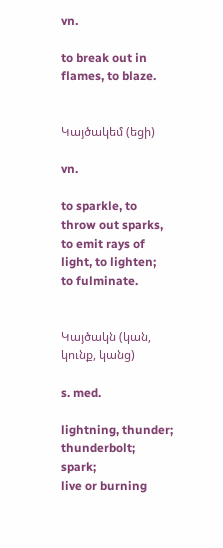vn.

to break out in flames, to blaze.


Կայծակեմ (եցի)

vn.

to sparkle, to throw out sparks, to emit rays of light, to lighten;
to fulminate.


Կայծակն (կան, կունք, կանց)

s. med.

lightning, thunder;
thunderbolt;
spark;
live or burning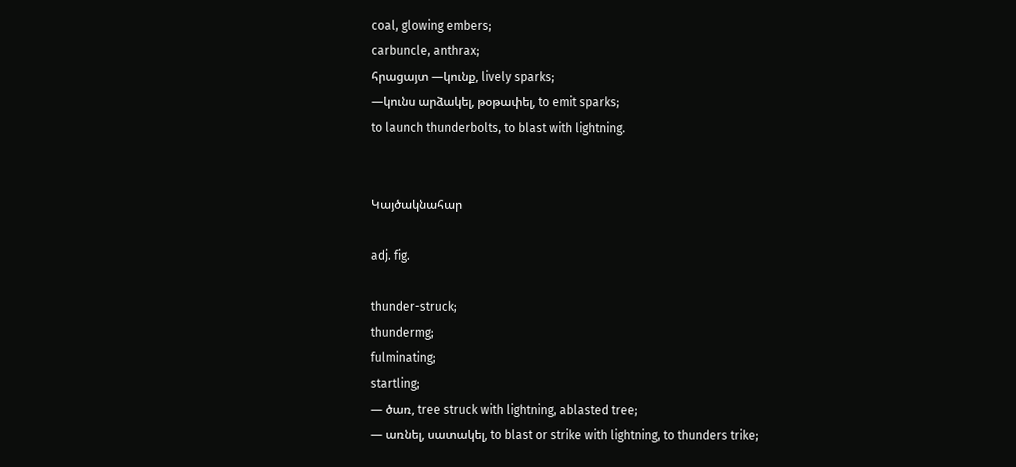coal, glowing embers;
carbuncle, anthrax;
հրացայտ —կունք, lively sparks;
—կունս արձակել, թօթափել, to emit sparks;
to launch thunderbolts, to blast with lightning.


Կայծակնահար

adj. fig.

thunder-struck;
thundermg;
fulminating;
startling;
— ծառ, tree struck with lightning, ablasted tree;
— առնել, սատակել, to blast or strike with lightning, to thunders trike;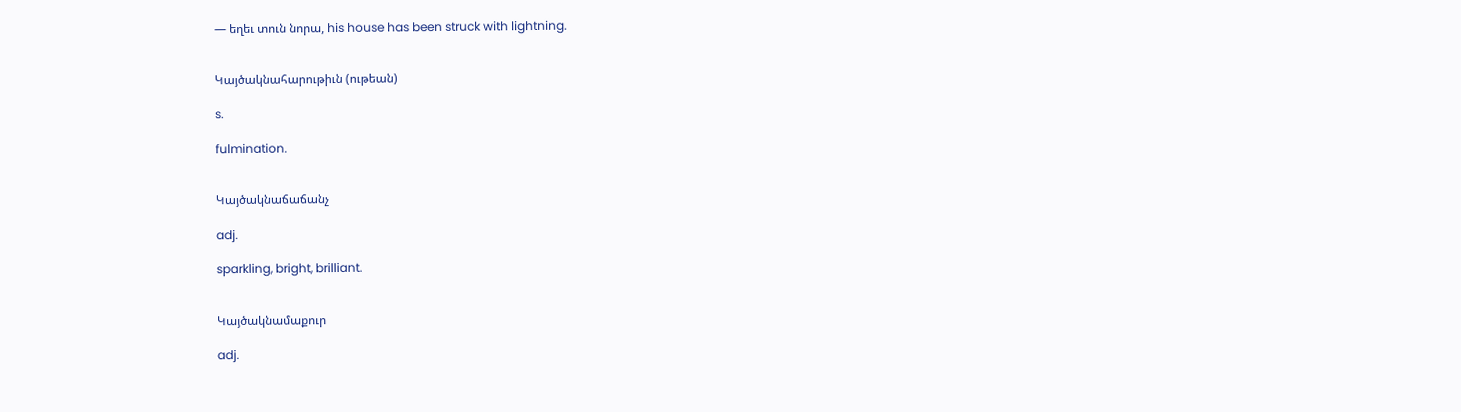— եղեւ տուն նորա, his house has been struck with lightning.


Կայծակնահարութիւն (ութեան)

s.

fulmination.


Կայծակնաճաճանչ

adj.

sparkling, bright, brilliant.


Կայծակնամաքուր

adj.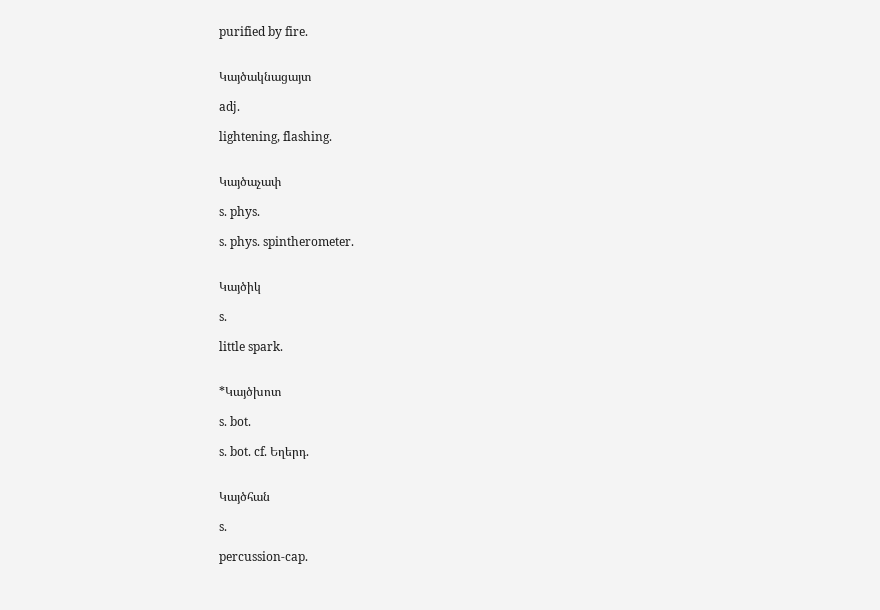purified by fire.


Կայծակնացայտ

adj.

lightening, flashing.


Կայծաչափ

s. phys.

s. phys. spintherometer.


Կայծիկ

s.

little spark.


*Կայծխոտ

s. bot.

s. bot. cf. Եղերդ.


Կայծհան

s.

percussion-cap.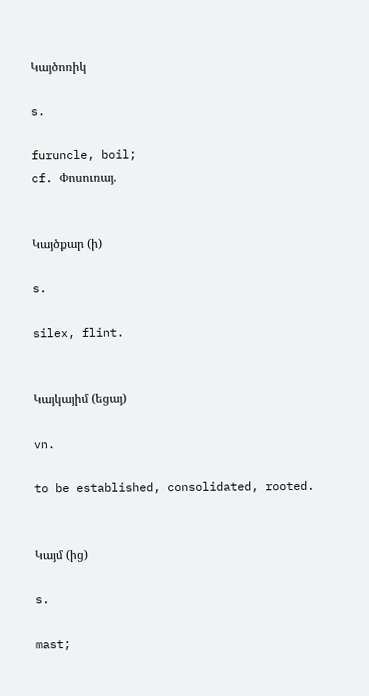Կայծոռիկ

s.

furuncle, boil;
cf. Փոսուռայ.


Կայծքար (ի)

s.

silex, flint.


Կայկայիմ (եցայ)

vn.

to be established, consolidated, rooted.


Կայմ (ից)

s.

mast;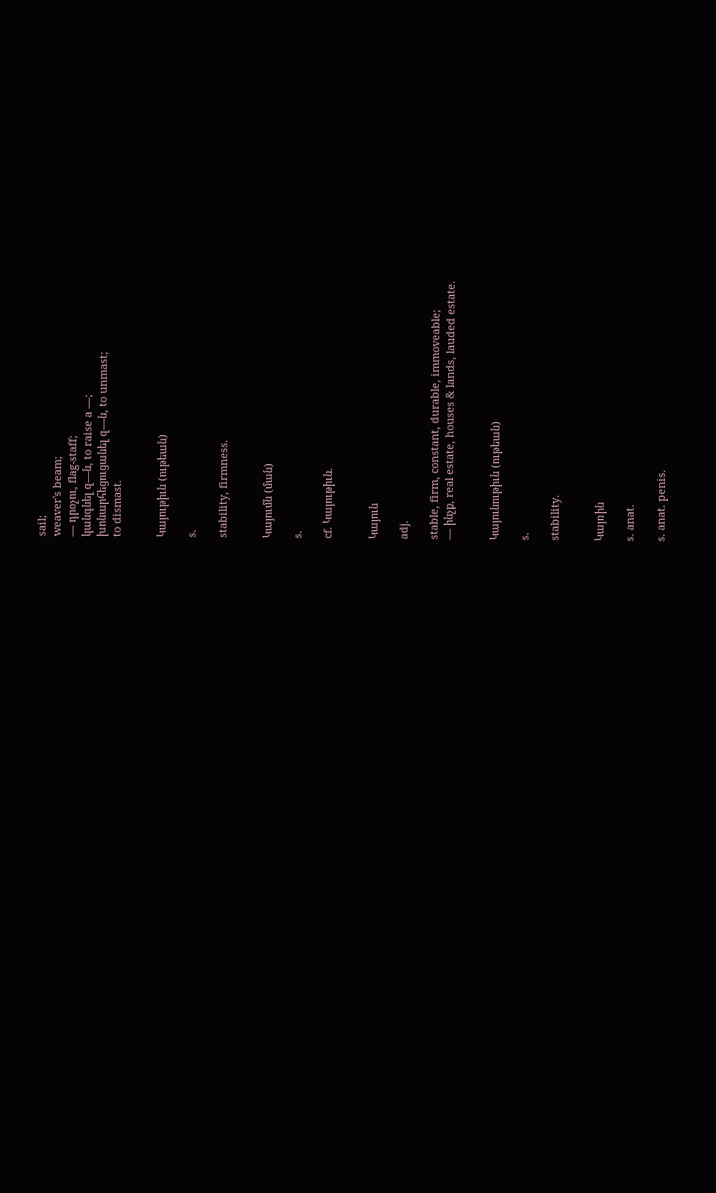sail;
weaver's beam;
— դրօչու, flag-staff;
կանգնել զ—ն, to raise a —;
խոնարհեցուցանել զ—ն, to unmast;
to dismast.


Կայութիւն (ութեան)

s.

stability, firmness.


Կայումն (ման)

s.

cf. Կայութիւն.


Կայուն

adj.

stable, firm, constant, durable, immoveable;
— ինչք, real estate, houses & lands, lauded estate.


Կայունութիւն (ութեան)

s.

stability.


Կայռին

s. anat.

s. anat. penis.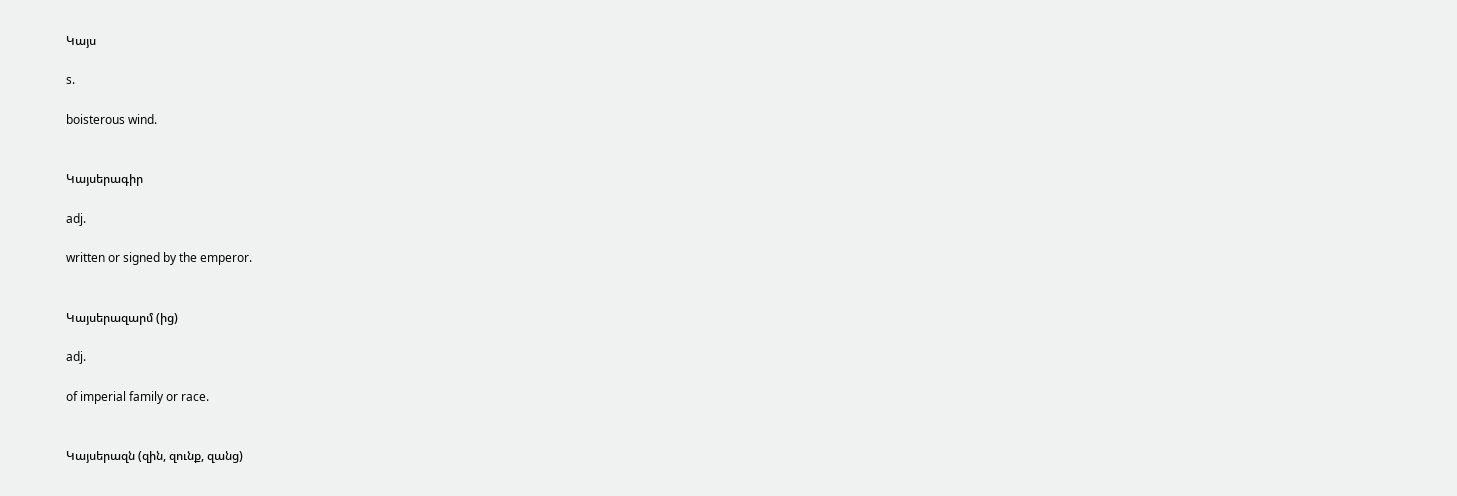Կայս

s.

boisterous wind.


Կայսերագիր

adj.

written or signed by the emperor.


Կայսերազարմ (ից)

adj.

of imperial family or race.


Կայսերազն (զին, զունք, զանց)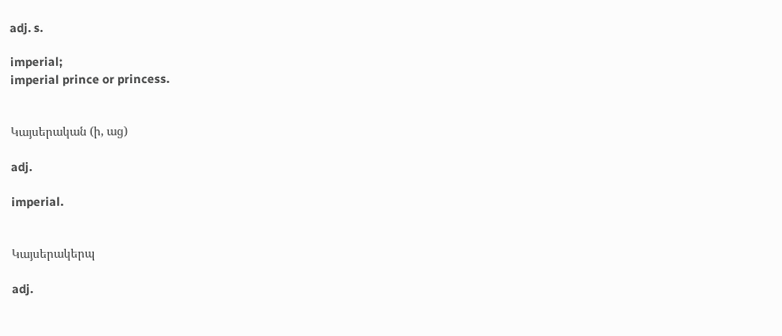adj. s.

imperial;
imperial prince or princess.


Կայսերական (ի, աց)

adj.

imperial.


Կայսերակերպ

adj.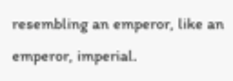resembling an emperor, like an emperor, imperial.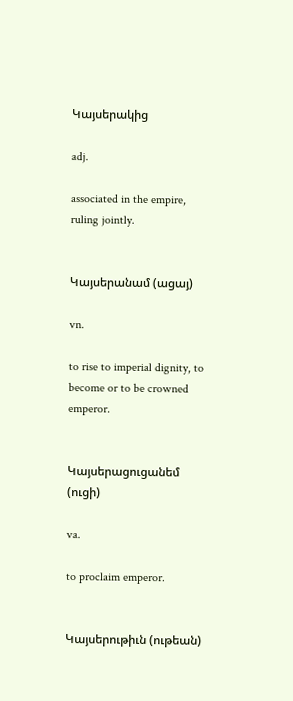Կայսերակից

adj.

associated in the empire, ruling jointly.


Կայսերանամ (ացայ)

vn.

to rise to imperial dignity, to become or to be crowned emperor.


Կայսերացուցանեմ (ուցի)

va.

to proclaim emperor.


Կայսերութիւն (ութեան)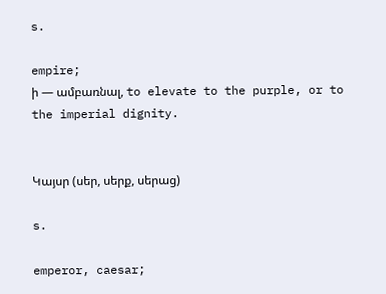s.

empire;
ի — ամբառնալ, to elevate to the purple, or to the imperial dignity.


Կայսր (սեր, սերք, սերաց)

s.

emperor, caesar;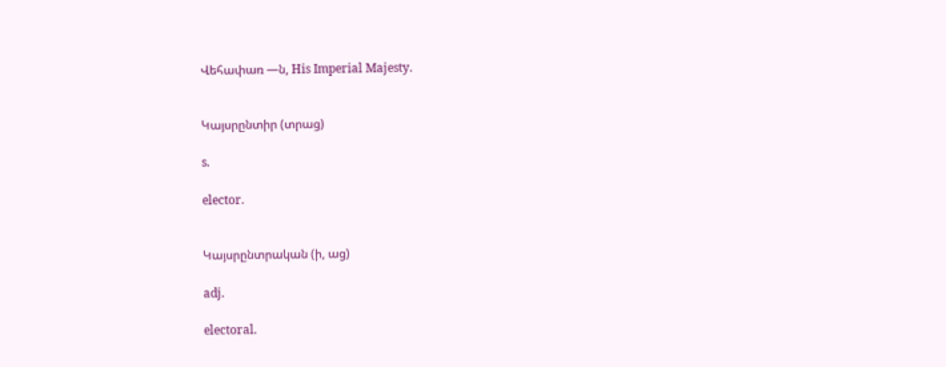Վեհափառ —ն, His Imperial Majesty.


Կայսրընտիր (տրաց)

s.

elector.


Կայսրընտրական (ի, աց)

adj.

electoral.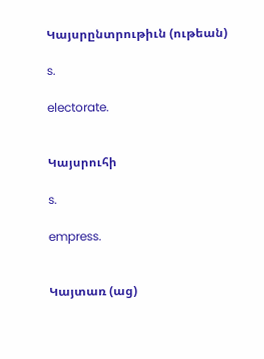Կայսրընտրութիւն (ութեան)

s.

electorate.


Կայսրուհի

s.

empress.


Կայտառ (աց)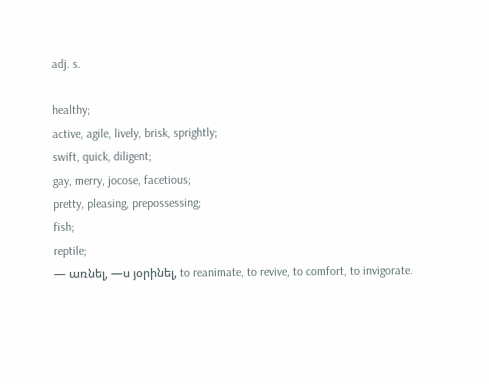adj. s.

healthy;
active, agile, lively, brisk, sprightly;
swift, quick, diligent;
gay, merry, jocose, facetious;
pretty, pleasing, prepossessing;
fish;
reptile;
— առնել, —ս յօրինել, to reanimate, to revive, to comfort, to invigorate.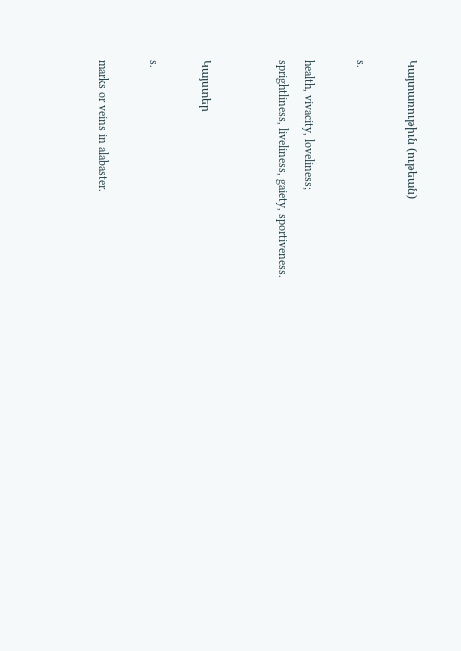Կայտառութիւն (ութեան)

s.

health, vivacity, loveliness;
sprightliness, liveliness, gaiety, sportiveness.


Կայստեր

s.

marks or veins in alabaster.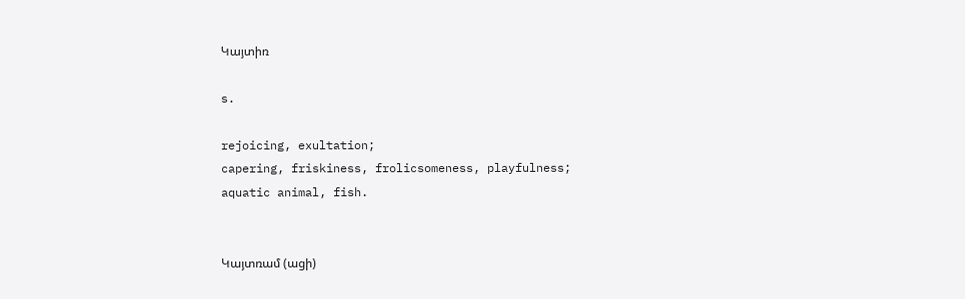Կայտիռ

s.

rejoicing, exultation;
capering, friskiness, frolicsomeness, playfulness;
aquatic animal, fish.


Կայտռամ (ացի)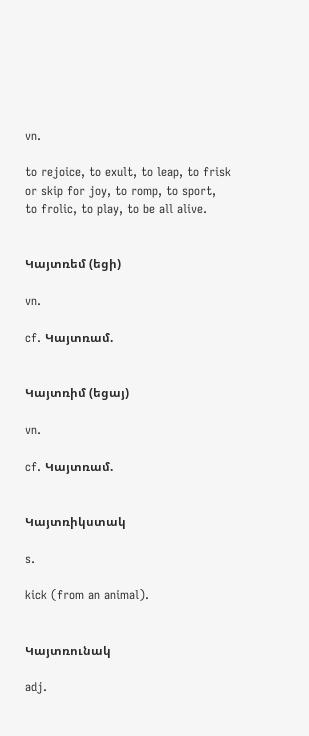vn.

to rejoice, to exult, to leap, to frisk or skip for joy, to romp, to sport, to frolic, to play, to be all alive.


Կայտռեմ (եցի)

vn.

cf. Կայտռամ.


Կայտռիմ (եցայ)

vn.

cf. Կայտռամ.


Կայտռիկստակ

s.

kick (from an animal).


Կայտռունակ

adj.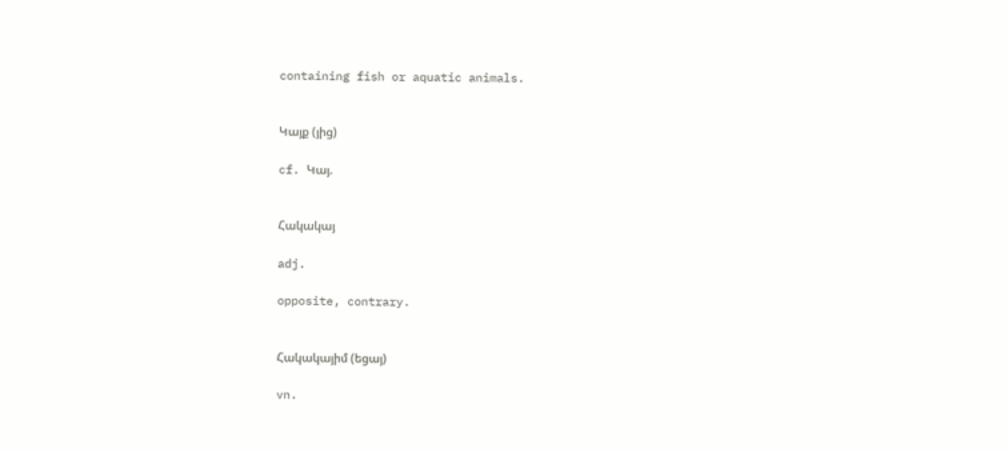containing fish or aquatic animals.


Կայք (յից)

cf. Կայ.


Հակակայ

adj.

opposite, contrary.


Հակակայիմ (եցայ)

vn.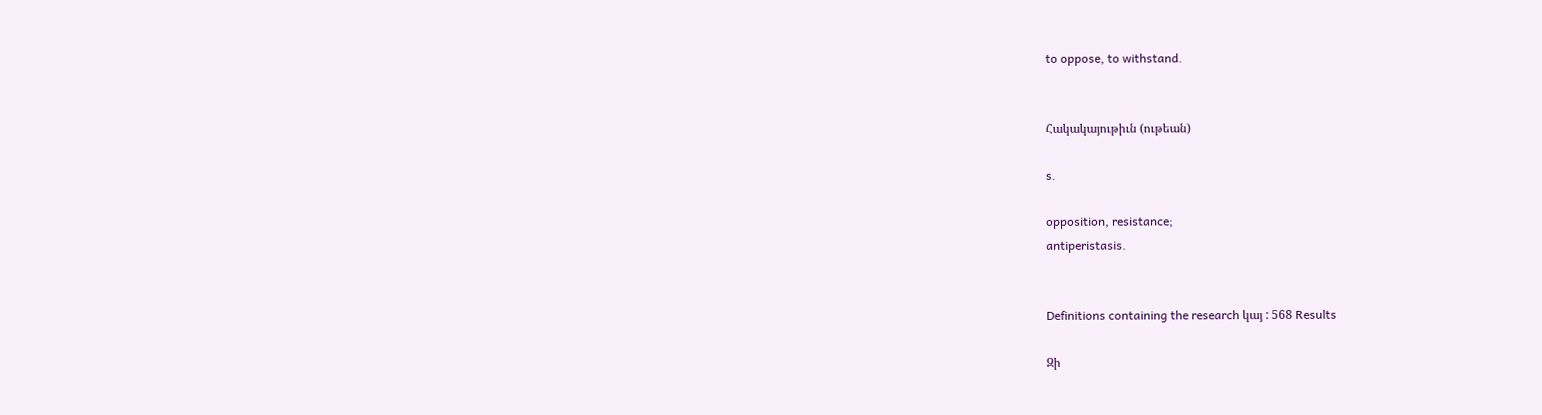to oppose, to withstand.


Հակակայութիւն (ութեան)

s.

opposition, resistance;
antiperistasis.


Definitions containing the research կայ : 568 Results

Զի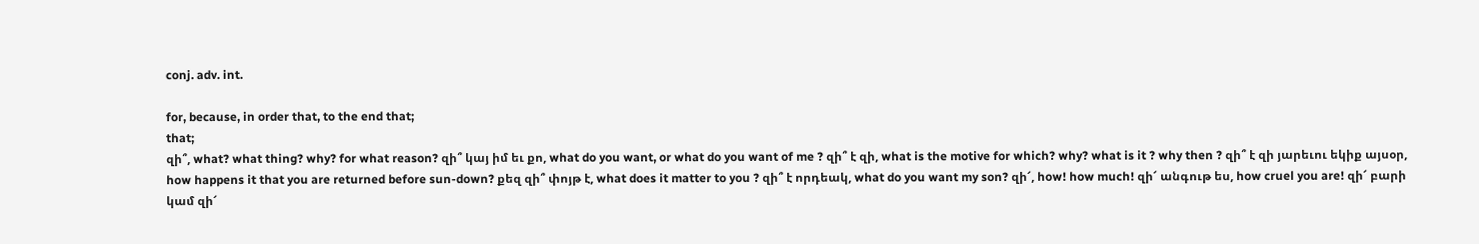conj. adv. int.

for, because, in order that, to the end that;
that;
զի՞, what? what thing? why? for what reason? զի՞ կայ իմ եւ քո, what do you want, or what do you want of me ? զի՞ է զի, what is the motive for which? why? what is it ? why then ? զի՞ է զի յարեւու եկիք այսօր, how happens it that you are returned before sun-down? քեզ զի՞ փոյթ է, what does it matter to you ? զի՞ է որդեակ, what do you want my son? զի՜, how! how much! զի՜ անգութ ես, how cruel you are! զի՜ բարի կամ զի՜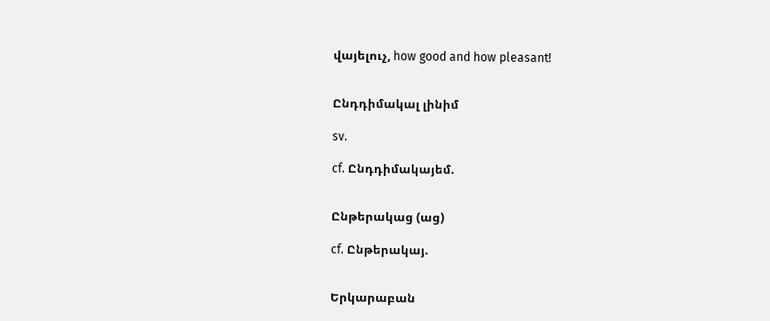վայելուչ, how good and how pleasant!


Ընդդիմակալ լինիմ

sv.

cf. Ընդդիմակայեմ.


Ընթերակաց (աց)

cf. Ընթերակայ.


Երկարաբան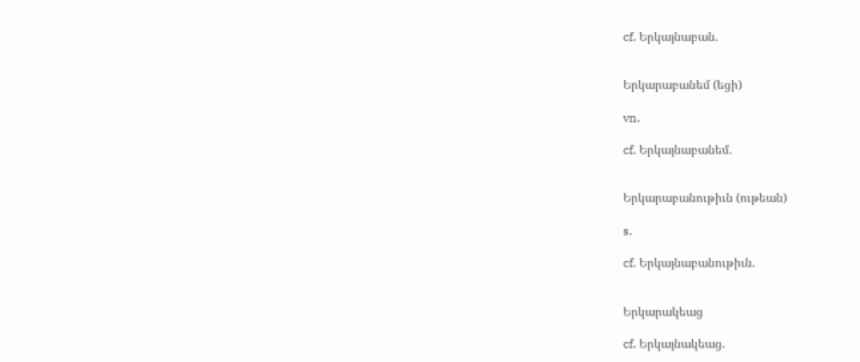cf. Երկայնաբան.


Երկարաբանեմ (եցի)

vn.

cf. Երկայնաբանեմ.


Երկարաբանութիւն (ութեան)

s.

cf. Երկայնաբանութիւն.


Երկարակեաց

cf. Երկայնակեաց.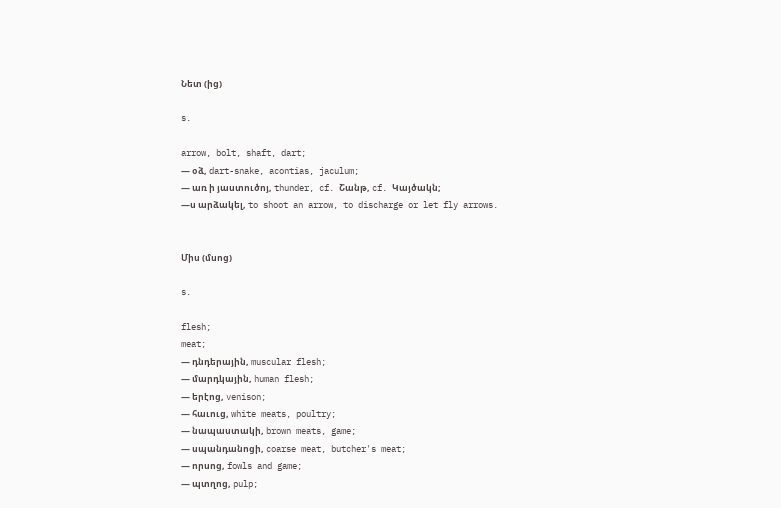Նետ (ից)

s.

arrow, bolt, shaft, dart;
— օձ, dart-snake, acontias, jaculum;
— առ ի յաստուծոյ, thunder, cf. Շանթ, cf. Կայծակն;
—ս արձակել, to shoot an arrow, to discharge or let fly arrows.


Միս (մսոց)

s.

flesh;
meat;
— դնդերային, muscular flesh;
— մարդկային, human flesh;
— երէոց, venison;
— հաւուց, white meats, poultry;
— նապաստակի, brown meats, game;
— սպանդանոցի, coarse meat, butcher's meat;
— որսոց, fowls and game;
— պտղոց, pulp;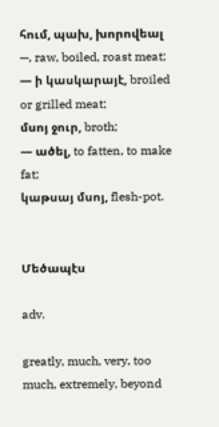հում, պախ, խորովեալ —, raw, boiled, roast meat;
— ի կասկարայէ, broiled or grilled meat;
մսոյ ջուր, broth;
— ածել, to fatten, to make fat;
կաթսայ մսոյ, flesh-pot.


Մեծապէս

adv.

greatly, much, very, too much, extremely, beyond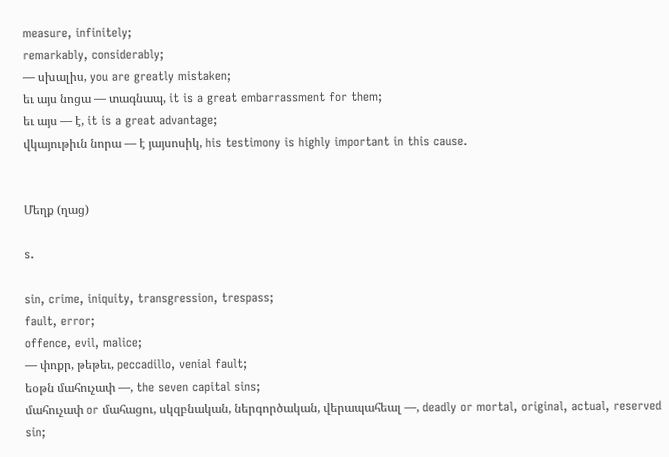measure, infinitely;
remarkably, considerably;
— սխալիս, you are greatly mistaken;
եւ այս նոցա — տագնապ, it is a great embarrassment for them;
եւ այս — է, it is a great advantage;
վկայութիւն նորա — է յայսոսիկ, his testimony is highly important in this cause.


Մեղք (ղաց)

s.

sin, crime, iniquity, transgression, trespass;
fault, error;
offence, evil, malice;
— փոքր, թեթեւ, peccadillo, venial fault;
եօթն մահուչափ —, the seven capital sins;
մահուչափ or մահացու, սկզբնական, ներգործական, վերապահեալ —, deadly or mortal, original, actual, reserved sin;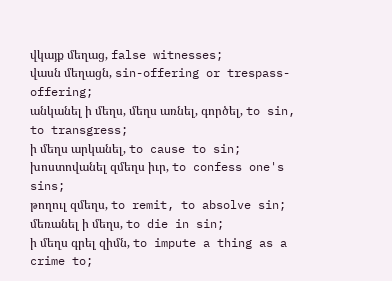վկայք մեղաց, false witnesses;
վասն մեղացն, sin-offering or trespass-offering;
անկանել ի մեղս, մեղս առնել, գործել, to sin, to transgress;
ի մեղս արկանել, to cause to sin;
խոստովանել զմեղս իւր, to confess one's sins;
թողուլ զմեղս, to remit, to absolve sin;
մեռանել ի մեղս, to die in sin;
ի մեղս գրել զիմն, to impute a thing as a crime to;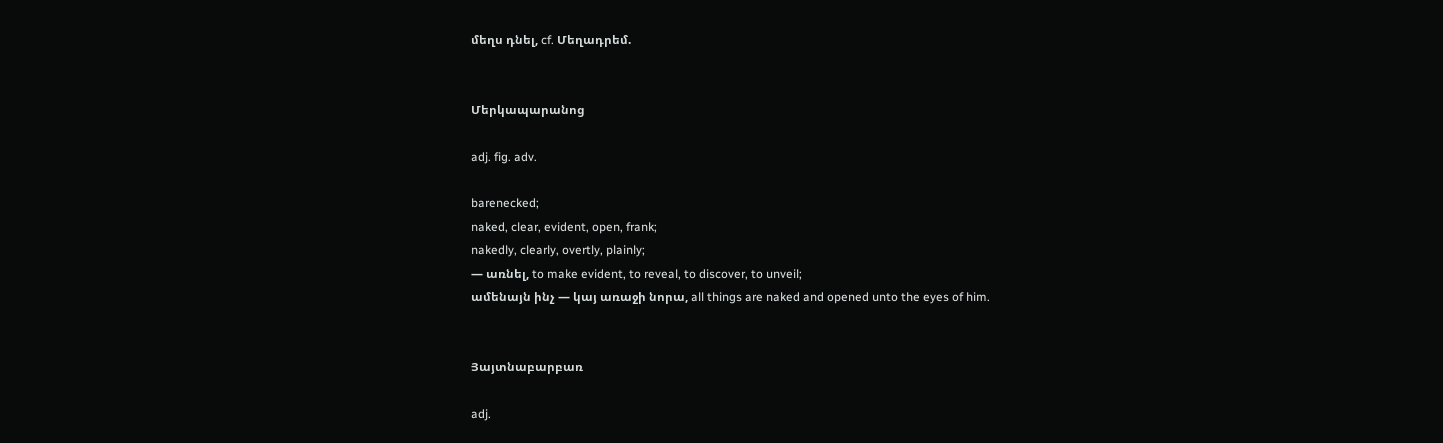մեղս դնել, cf. Մեղադրեմ.


Մերկապարանոց

adj. fig. adv.

barenecked;
naked, clear, evident, open, frank;
nakedly, clearly, overtly, plainly;
— առնել, to make evident, to reveal, to discover, to unveil;
ամենայն ինչ — կայ առաջի նորա, all things are naked and opened unto the eyes of him.


Յայտնաբարբառ

adj.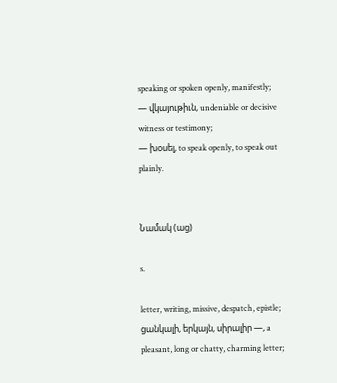speaking or spoken openly, manifestly;
— վկայութիւն, undeniable or decisive witness or testimony;
— խօսել, to speak openly, to speak out plainly.


Նամակ (աց)

s.

letter, writing, missive, despatch, epistle;
ցանկալի, երկայն, սիրալիր —, a pleasant, long or chatty, charming letter;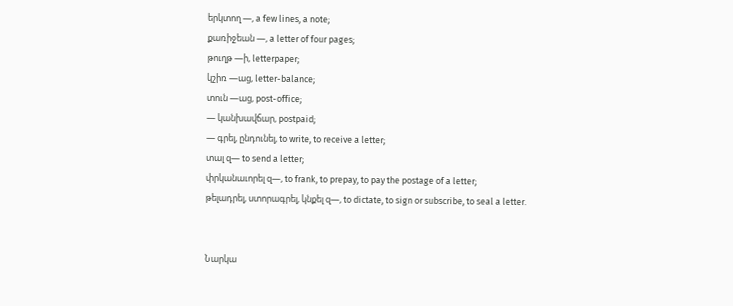երկտող —, a few lines, a note;
քառիջեան —, a letter of four pages;
թուղթ —ի, letterpaper;
կշիռ —աց, letter-balance;
տուն —աց, post-office;
— կանխավճար, postpaid;
— գրել, ընդունել, to write, to receive a letter;
տալ զ— to send a letter;
փրկանաւորել զ—, to frank, to prepay, to pay the postage of a letter;
թելադրել, ստորագրել, կնքել զ—, to dictate, to sign or subscribe, to seal a letter.


Նարկա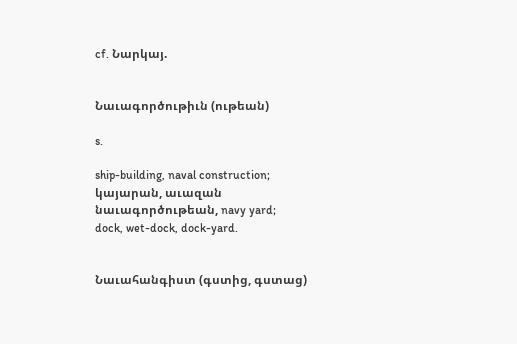cf. Նարկայ.


Նաւագործութիւն (ութեան)

s.

ship-building, naval construction;
կայարան, աւազան նաւագործութեան, navy yard;
dock, wet-dock, dock-yard.


Նաւահանգիստ (գստից, գստաց)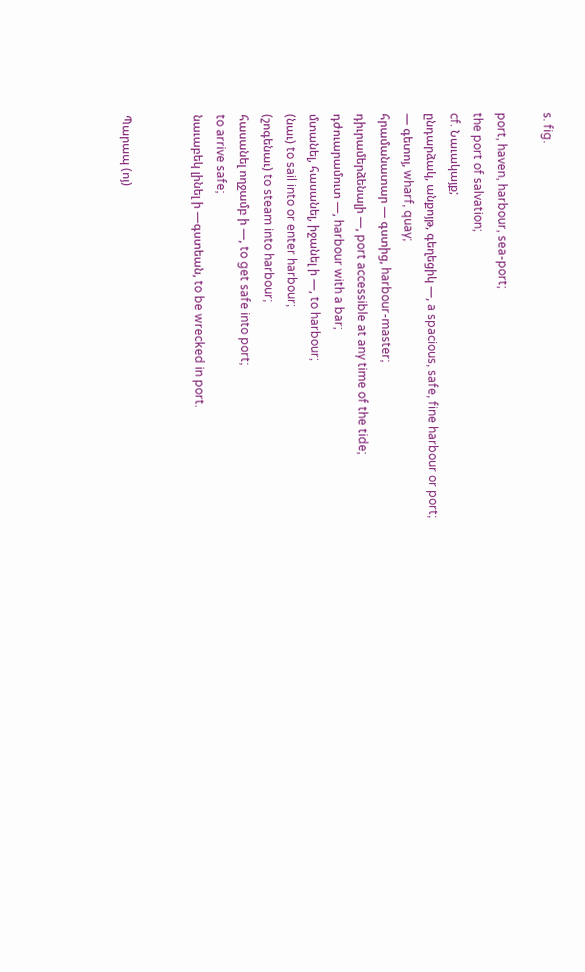s. fig.

port, haven, harbour, sea-port;
the port of salvation;
cf. Նաւակայք;
ընդարձակ, անքոյթ, գեղեցիկ —, a spacious, safe, fine harbour or port;
— գետոյ, wharf, quay;
հրամանատար — գստից, harbour-master;
դիւրամերձենալի —, port accessible at any time of the tide;
դժուարամուտ —, harbour with a bar;
մտանել, հասանել, իջանել ի —, to harbour;
(նաւ) to sail into or enter harbour;
(շոգենաւ) to steam into harbour;
հասանել ողջամբ ի —, to get safe into port;
to arrive safe;
նաւաբեկ լինել ի —գստեան, to be wrecked in port.


Պարապ (ոյ)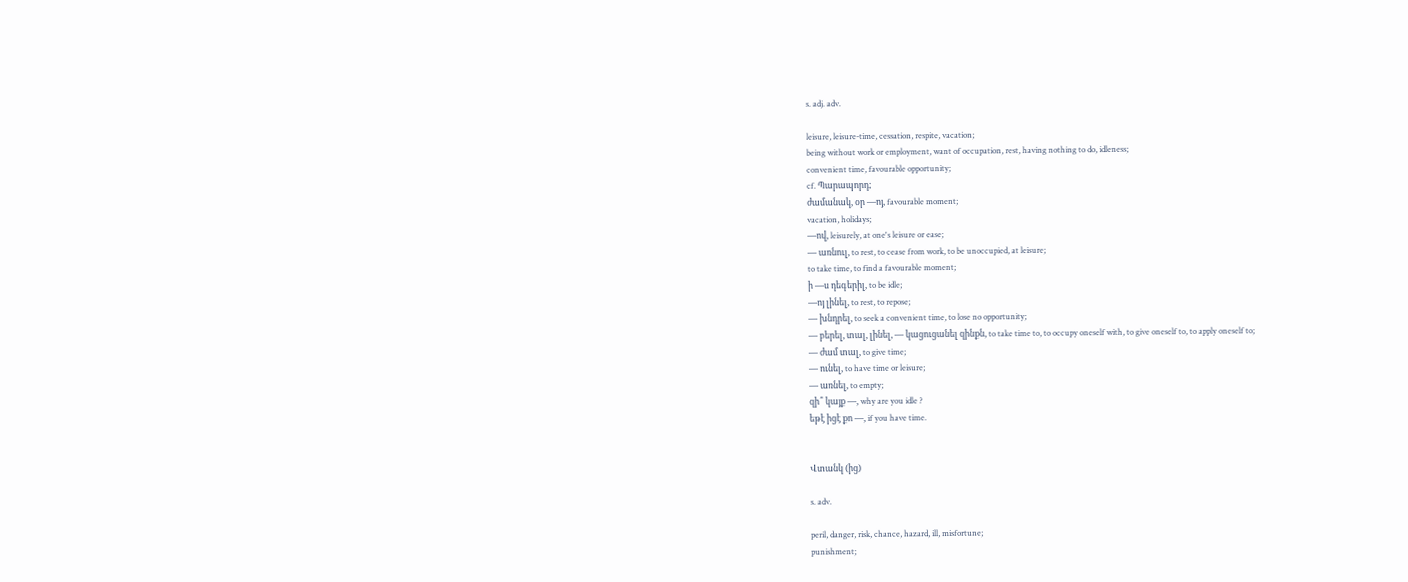s. adj. adv.

leisure, leisure-time, cessation, respite, vacation;
being without work or employment, want of occupation, rest, having nothing to do, idleness;
convenient time, favourable opportunity;
cf. Պարապորդ;
ժամանակ, օր —ոյ, favourable moment;
vacation, holidays;
—ով, leisurely, at one's leisure or ease;
— առնուլ, to rest, to cease from work, to be unoccupied, at leisure;
to take time, to find a favourable moment;
ի —ս դեգերիլ, to be idle;
—ոյ լինել, to rest, to repose;
— խնդրել, to seek a convenient time, to lose no opportunity;
— բերել, տալ, լինել, — կացուցանել զինքն, to take time to, to occupy oneself with, to give oneself to, to apply oneself to;
— ժամ տալ, to give time;
— ունել, to have time or leisure;
— առնել, to empty;
զի՞ կայք —, why are you idle ?
եթէ իցէ քո —, if you have time.


Վտանկ (ից)

s. adv.

peril, danger, risk, chance, hazard, ill, misfortune;
punishment;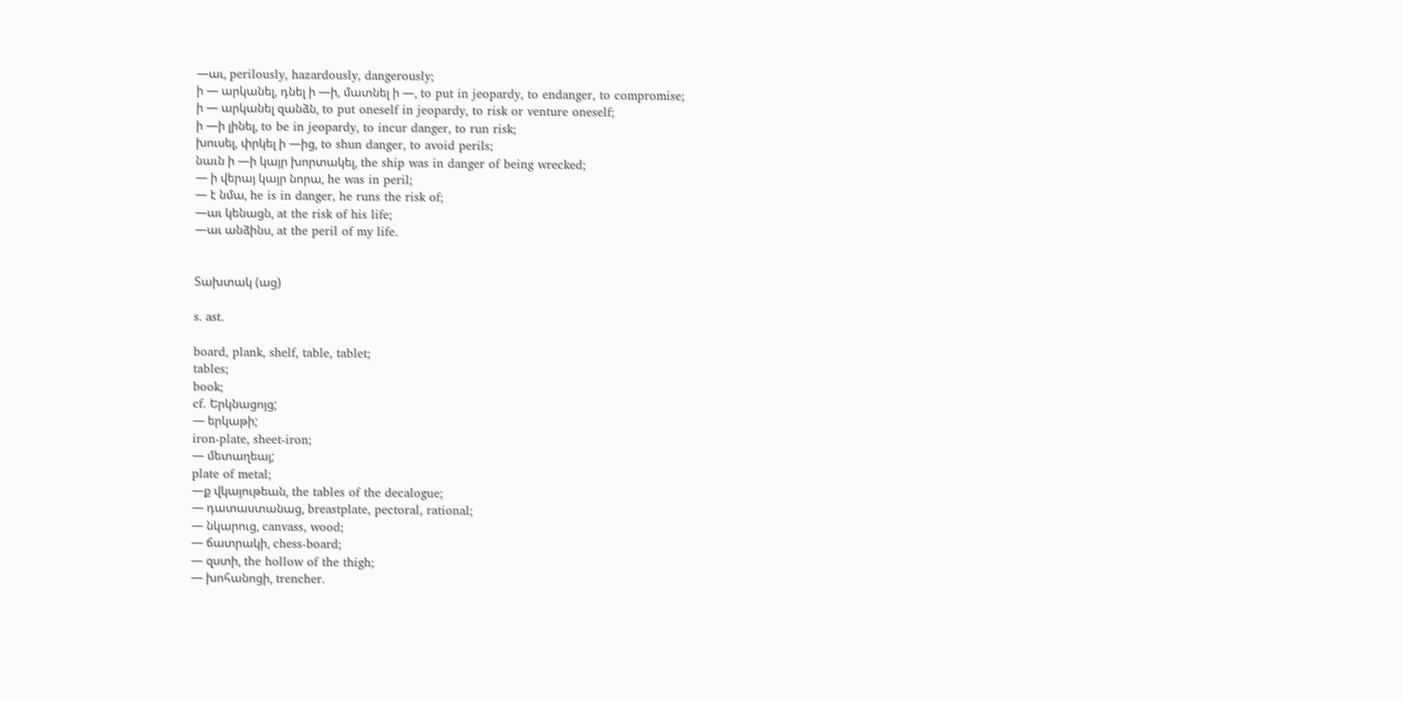—աւ, perilously, hazardously, dangerously;
ի — արկանել, դնել ի —ի, մատնել ի —, to put in jeopardy, to endanger, to compromise;
ի — արկանել զանձն, to put oneself in jeopardy, to risk or venture oneself;
ի —ի լինել, to be in jeopardy, to incur danger, to run risk;
խուսել, փրկել ի —ից, to shun danger, to avoid perils;
նաւն ի —ի կայր խորտակել, the ship was in danger of being wrecked;
— ի վերայ կայր նորա, he was in peril;
— է նմա, he is in danger, he runs the risk of;
—աւ կենացն, at the risk of his life;
—աւ անձինս, at the peril of my life.


Տախտակ (աց)

s. ast.

board, plank, shelf, table, tablet;
tables;
book;
cf. Երկնացոյց;
— երկաթի;
iron-plate, sheet-iron;
— մետաղեայ;
plate of metal;
—ք վկայութեան, the tables of the decalogue;
— դատաստանաց, breastplate, pectoral, rational;
— նկարուց, canvass, wood;
— ճատրակի, chess-board;
— զստի, the hollow of the thigh;
— խոհանոցի, trencher.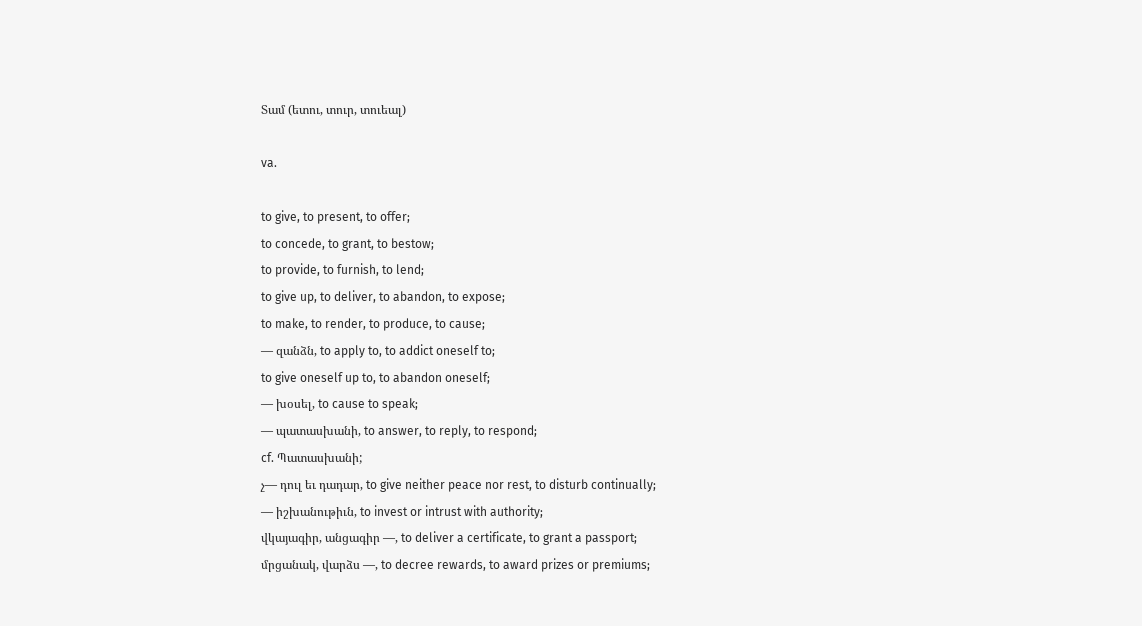Տամ (ետու, տուր, տուեալ)

va.

to give, to present, to offer;
to concede, to grant, to bestow;
to provide, to furnish, to lend;
to give up, to deliver, to abandon, to expose;
to make, to render, to produce, to cause;
— զանձն, to apply to, to addict oneself to;
to give oneself up to, to abandon oneself;
— խօսել, to cause to speak;
— պատասխանի, to answer, to reply, to respond;
cf. Պատասխանի;
չ— դուլ եւ դադար, to give neither peace nor rest, to disturb continually;
— իշխանութիւն, to invest or intrust with authority;
վկայագիր, անցագիր —, to deliver a certificate, to grant a passport;
մրցանակ, վարձս —, to decree rewards, to award prizes or premiums;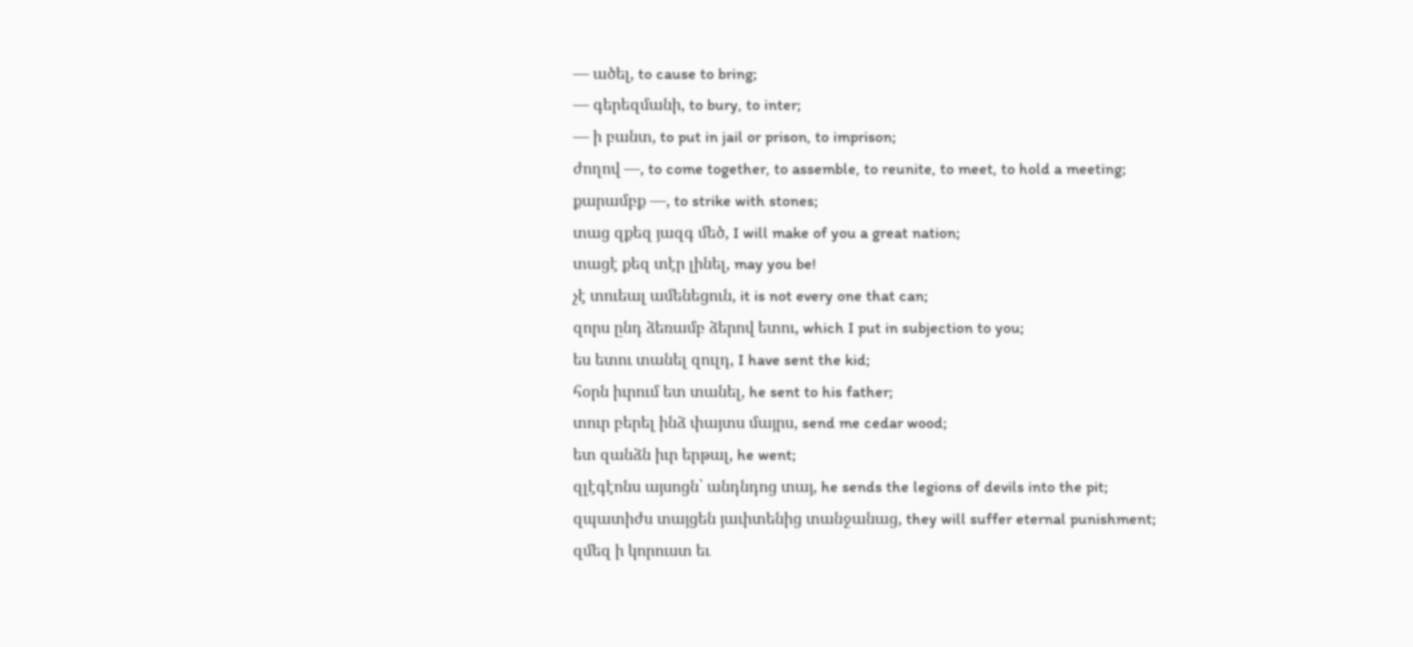— ածել, to cause to bring;
— գերեզմանի, to bury, to inter;
— ի բանտ, to put in jail or prison, to imprison;
ժողով —, to come together, to assemble, to reunite, to meet, to hold a meeting;
քարամբք —, to strike with stones;
տաց զքեզ յազգ մեծ, I will make of you a great nation;
տացէ քեզ տէր լինել, may you be!
չէ տուեալ ամենեցուն, it is not every one that can;
զորս ընդ ձեռամբ ձերով ետու, which I put in subjection to you;
ես ետու տանել զուլդ, I have sent the kid;
հօրն իւրում ետ տանել, he sent to his father;
տուր բերել ինձ փայտս մայրս, send me cedar wood;
ետ զանձն իւր երթալ, he went;
զլէգէոնս այսոցն՝ անդնդոց տայ, he sends the legions of devils into the pit;
զպատիժս տայցեն յաւիտենից տանջանաց, they will suffer eternal punishment;
զմեզ ի կորուստ եւ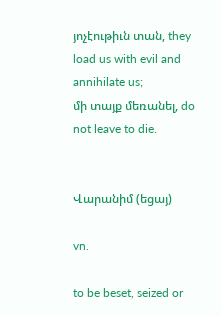յոչէութիւն տան, they load us with evil and annihilate us;
մի տայք մեռանել, do not leave to die.


Վարանիմ (եցայ)

vn.

to be beset, seized or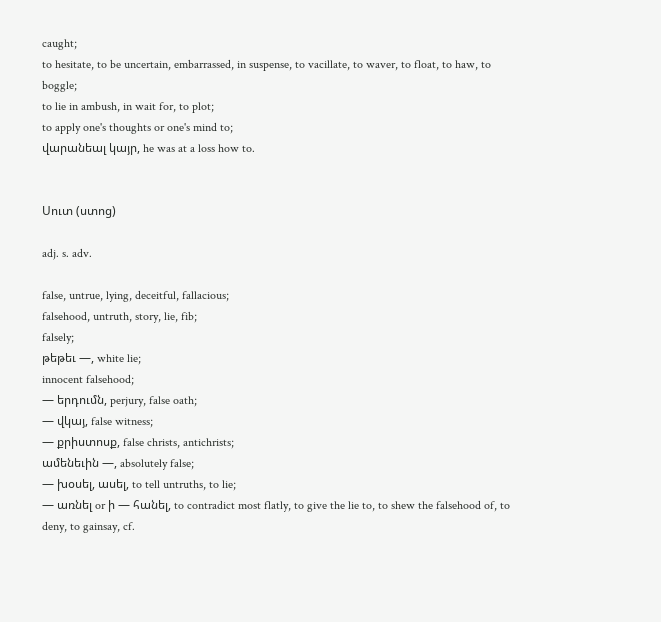caught;
to hesitate, to be uncertain, embarrassed, in suspense, to vacillate, to waver, to float, to haw, to boggle;
to lie in ambush, in wait for, to plot;
to apply one's thoughts or one's mind to;
վարանեալ կայր, he was at a loss how to.


Սուտ (ստոց)

adj. s. adv.

false, untrue, lying, deceitful, fallacious;
falsehood, untruth, story, lie, fib;
falsely;
թեթեւ —, white lie;
innocent falsehood;
— երդումն, perjury, false oath;
— վկայ, false witness;
— քրիստոսք, false christs, antichrists;
ամենեւին —, absolutely false;
— խօսել, ասել, to tell untruths, to lie;
— առնել or ի — հանել, to contradict most flatly, to give the lie to, to shew the falsehood of, to deny, to gainsay, cf.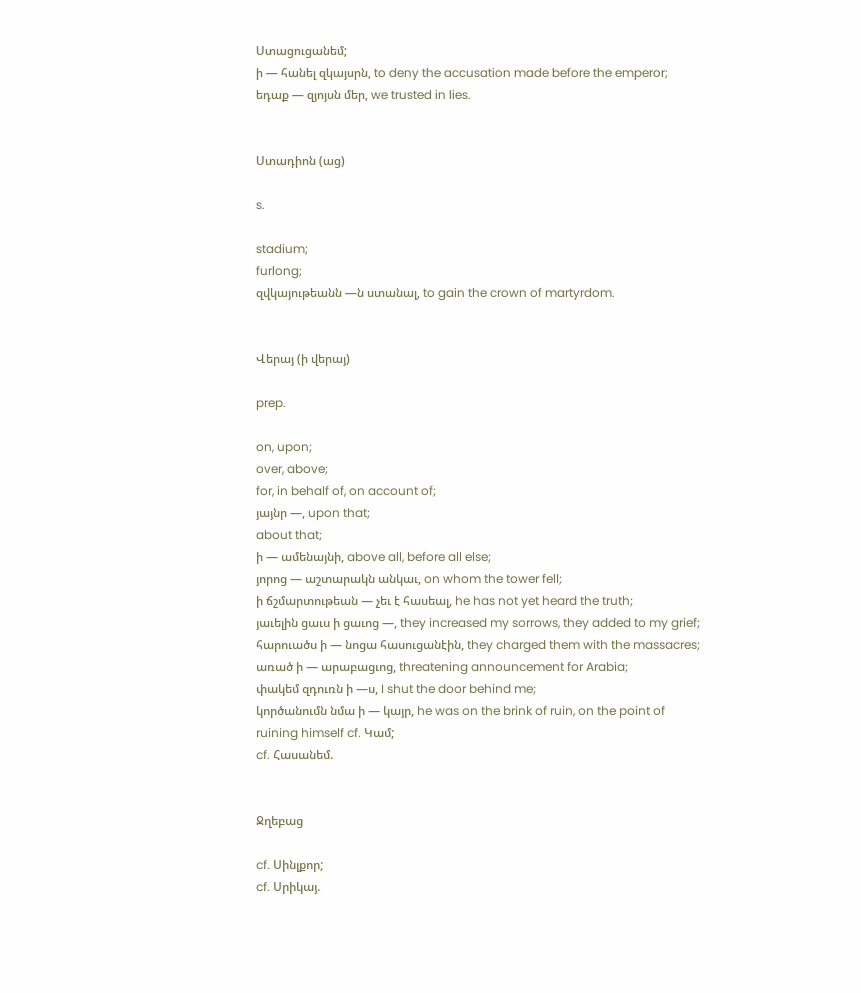Ստացուցանեմ;
ի — հանել զկայսրն, to deny the accusation made before the emperor;
եդաք — զյոյսն մեր, we trusted in lies.


Ստադիոն (աց)

s.

stadium;
furlong;
զվկայութեանն —ն ստանալ, to gain the crown of martyrdom.


Վերայ (ի վերայ)

prep.

on, upon;
over, above;
for, in behalf of, on account of;
յայնր —, upon that;
about that;
ի — ամենայնի, above all, before all else;
յորոց — աշտարակն անկաւ, on whom the tower fell;
ի ճշմարտութեան — չեւ է հասեալ, he has not yet heard the truth;
յաւելին ցաւս ի ցաւոց —, they increased my sorrows, they added to my grief;
հարուածս ի — նոցա հասուցանէին, they charged them with the massacres;
առած ի — արաբացւոց, threatening announcement for Arabia;
փակեմ զդուռն ի —ս, I shut the door behind me;
կործանումն նմա ի — կայր, he was on the brink of ruin, on the point of ruining himself cf. Կամ;
cf. Հասանեմ.


Ջղեբաց

cf. Սինլքոր;
cf. Սրիկայ.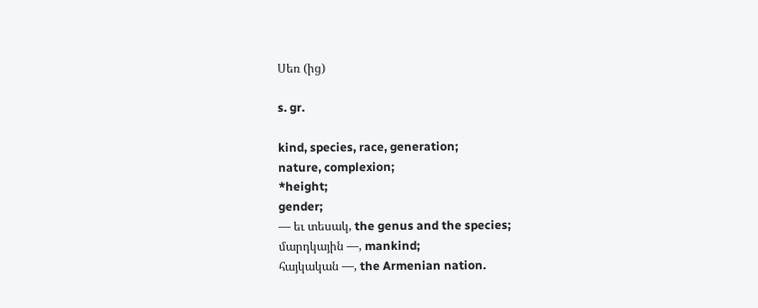Սեռ (ից)

s. gr.

kind, species, race, generation;
nature, complexion;
*height;
gender;
— եւ տեսակ, the genus and the species;
մարդկային —, mankind;
հայկական —, the Armenian nation.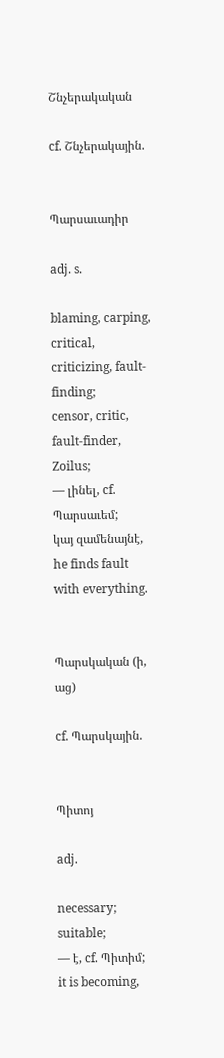Շնչերակական

cf. Շնչերակային.


Պարսաւադիր

adj. s.

blaming, carping, critical, criticizing, fault-finding;
censor, critic, fault-finder, Zoilus;
— լինել, cf. Պարսաւեմ;
կայ զամենայնէ, he finds fault with everything.


Պարսկական (ի, աց)

cf. Պարսկային.


Պիտոյ

adj.

necessary;
suitable;
— է, cf. Պիտիմ;
it is becoming,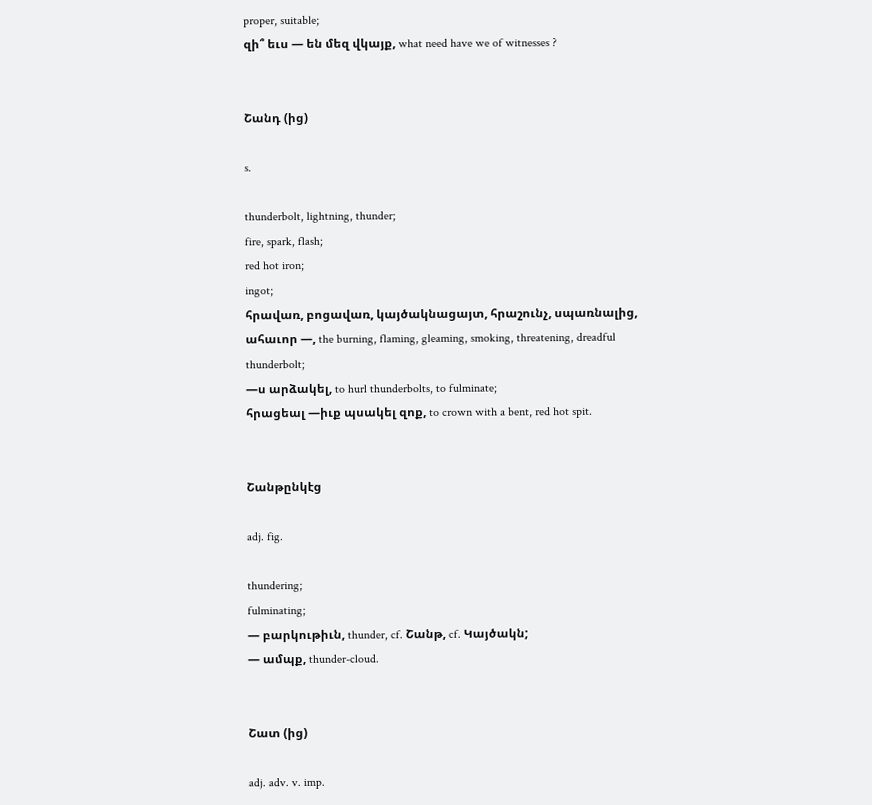proper, suitable;
զի՞ եւս — են մեզ վկայք, what need have we of witnesses ?


Շանդ (ից)

s.

thunderbolt, lightning, thunder;
fire, spark, flash;
red hot iron;
ingot;
հրավառ, բոցավառ, կայծակնացայտ, հրաշունչ, սպառնալից, ահաւոր —, the burning, flaming, gleaming, smoking, threatening, dreadful thunderbolt;
—ս արձակել, to hurl thunderbolts, to fulminate;
հրացեալ —իւք պսակել զոք, to crown with a bent, red hot spit.


Շանթընկէց

adj. fig.

thundering;
fulminating;
— բարկութիւն, thunder, cf. Շանթ, cf. Կայծակն;
— ամպք, thunder-cloud.


Շատ (ից)

adj. adv. v. imp.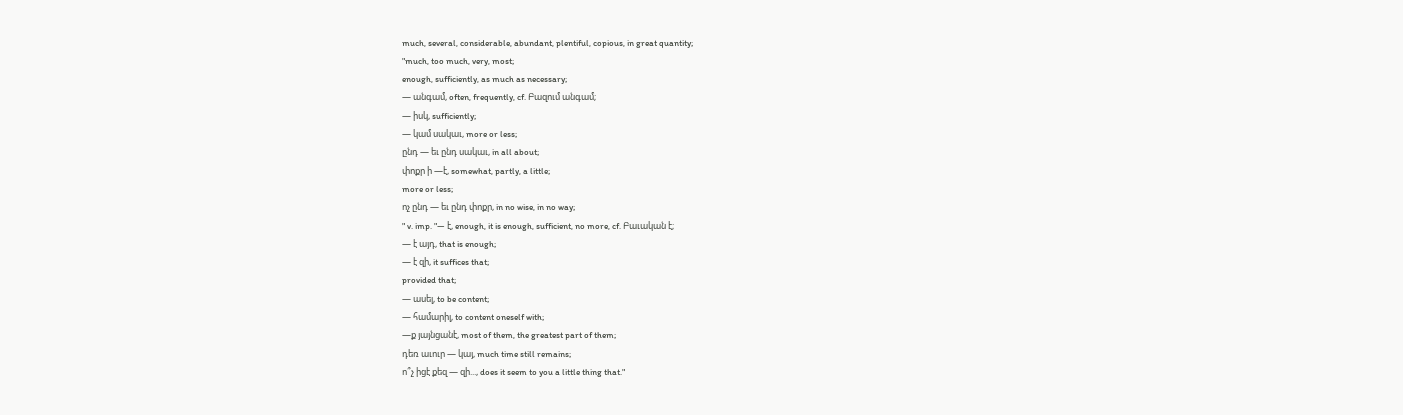much, several, considerable, abundant, plentiful, copious, in great quantity;
"much, too much, very, most;
enough, sufficiently, as much as necessary;
— անգամ, often, frequently, cf. Բազում անգամ;
— իսկ, sufficiently;
— կամ սակաւ, more or less;
ընդ — եւ ընդ սակաւ, in all about;
փոքր ի —է, somewhat, partly, a little;
more or less;
ոչ ընդ — եւ ընդ փոքր, in no wise, in no way;
" v. imp. "— է, enough, it is enough, sufficient, no more, cf. Բաւական է;
— է այդ, that is enough;
— է զի, it suffices that;
provided that;
— ասել, to be content;
— համարիլ, to content oneself with;
—ք յայնցանէ, most of them, the greatest part of them;
դեռ աւուր — կայ, much time still remains;
ո՞չ իցէ քեզ — զի..., does it seem to you a little thing that."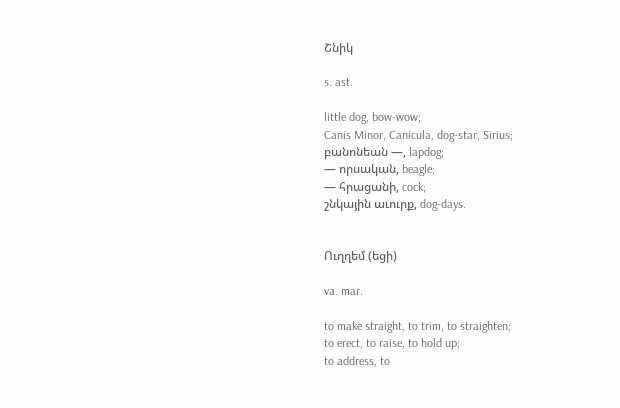Շնիկ

s. ast.

little dog, bow-wow;
Canis Minor, Canicula, dog-star, Sirius;
բանոնեան —, lapdog;
— որսական, beagle;
— հրացանի, cock;
շնկային աւուրք, dog-days.


Ուղղեմ (եցի)

va. mar.

to make straight, to trim, to straighten;
to erect, to raise, to hold up;
to address, to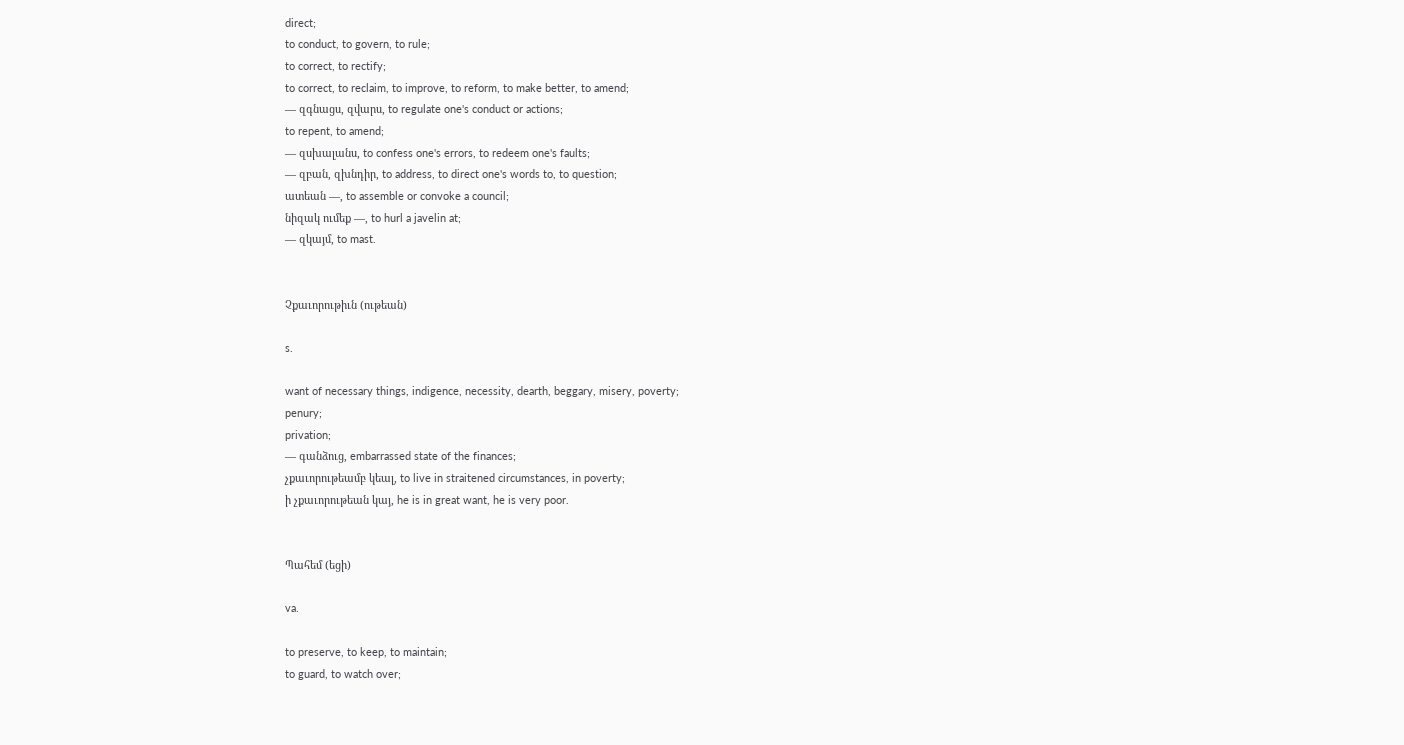direct;
to conduct, to govern, to rule;
to correct, to rectify;
to correct, to reclaim, to improve, to reform, to make better, to amend;
— զգնացս, զվարս, to regulate one's conduct or actions;
to repent, to amend;
— զսխալանս, to confess one's errors, to redeem one's faults;
— զբան, զխնդիր, to address, to direct one's words to, to question;
ատեան —, to assemble or convoke a council;
նիզակ ումեք —, to hurl a javelin at;
— զկայմ, to mast.


Չքաւորութիւն (ութեան)

s.

want of necessary things, indigence, necessity, dearth, beggary, misery, poverty;
penury;
privation;
— գանձուց, embarrassed state of the finances;
չքաւորութեամբ կեալ, to live in straitened circumstances, in poverty;
ի չքաւորութեան կայ, he is in great want, he is very poor.


Պահեմ (եցի)

va.

to preserve, to keep, to maintain;
to guard, to watch over;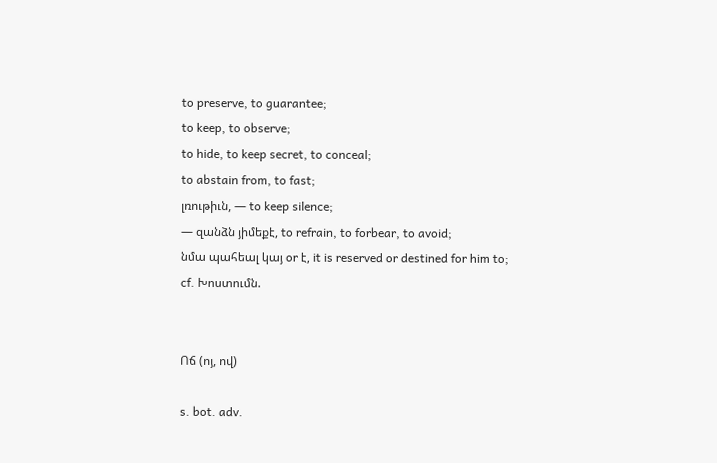to preserve, to guarantee;
to keep, to observe;
to hide, to keep secret, to conceal;
to abstain from, to fast;
լռութիւն, — to keep silence;
— զանձն յիմեքէ, to refrain, to forbear, to avoid;
նմա պահեալ կայ or է, it is reserved or destined for him to;
cf. Խոստումն.


Ոճ (ոյ, ով)

s. bot. adv.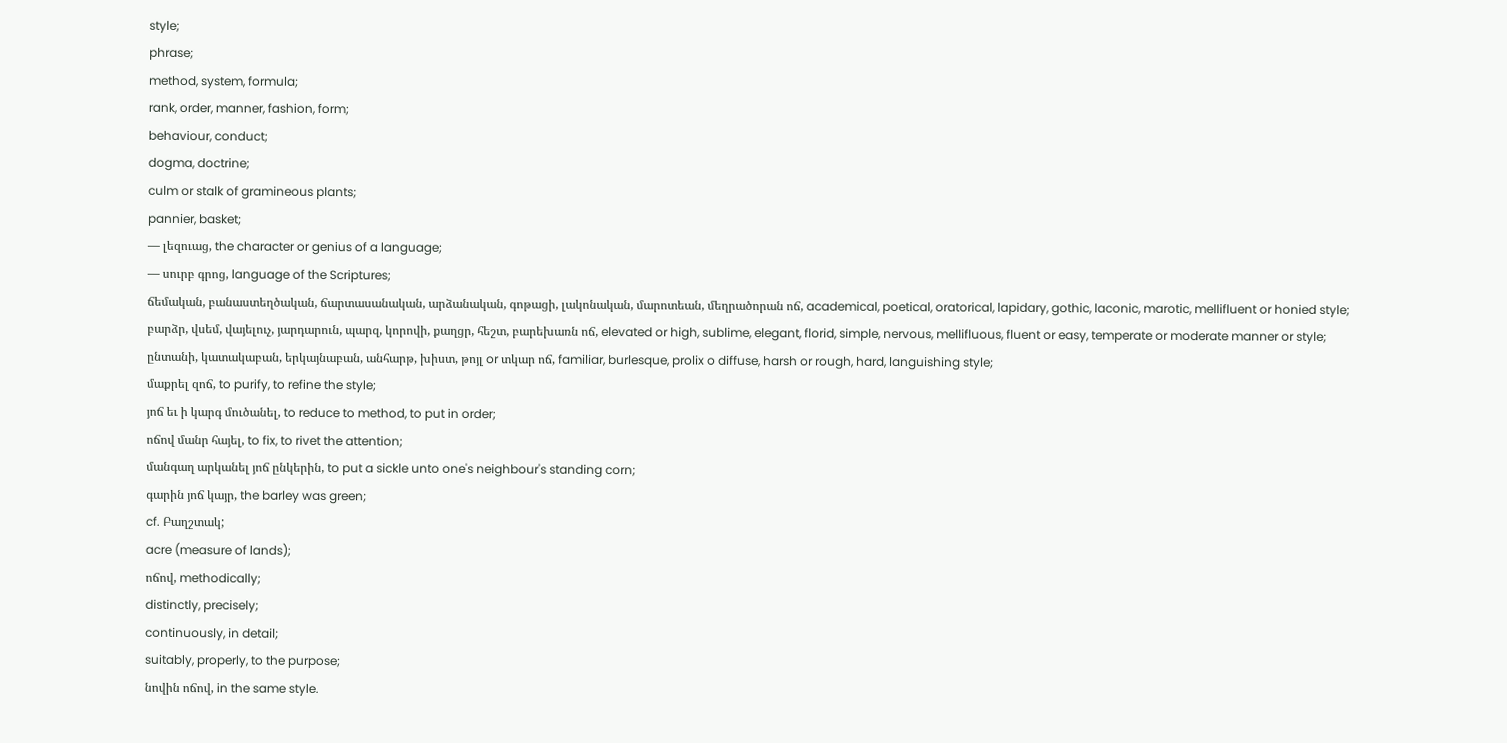style;
phrase;
method, system, formula;
rank, order, manner, fashion, form;
behaviour, conduct;
dogma, doctrine;
culm or stalk of gramineous plants;
pannier, basket;
— լեզուաց, the character or genius of a language;
— սուրբ գրոց, language of the Scriptures;
ճեմական, բանաստեղծական, ճարտասանական, արձանական, գոթացի, լակոնական, մարոտեան, մեղրածորան ոճ, academical, poetical, oratorical, lapidary, gothic, laconic, marotic, mellifluent or honied style;
բարձր, վսեմ, վայելուչ, յարդարուն, պարզ, կորովի, քաղցր, հեշտ, բարեխառն ոճ, elevated or high, sublime, elegant, florid, simple, nervous, mellifluous, fluent or easy, temperate or moderate manner or style;
ընտանի, կատակաբան, երկայնաբան, անհարթ, խիստ, թոյլ or տկար ոճ, familiar, burlesque, prolix o diffuse, harsh or rough, hard, languishing style;
մաքրել զոճ, to purify, to refine the style;
յոճ եւ ի կարգ մուծանել, to reduce to method, to put in order;
ոճով մանր հայել, to fix, to rivet the attention;
մանգաղ արկանել յոճ ընկերին, to put a sickle unto one's neighbour's standing corn;
գարին յոճ կայր, the barley was green;
cf. Բաղշտակ;
acre (measure of lands);
ոճով, methodically;
distinctly, precisely;
continuously, in detail;
suitably, properly, to the purpose;
նովին ոճով, in the same style.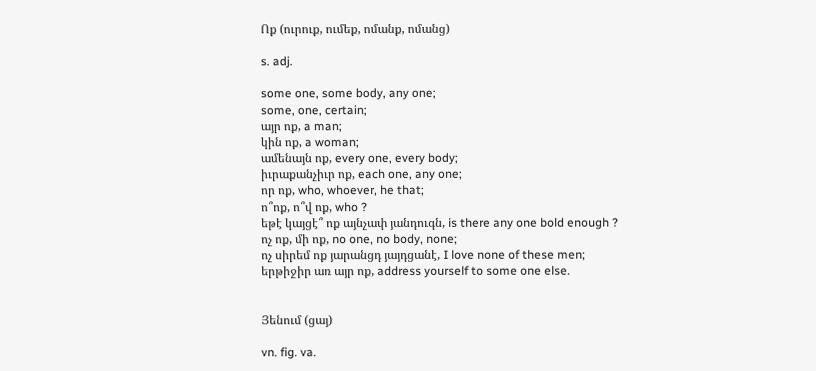Ոք (ուրուք, ումեք, ոմանք, ոմանց)

s. adj.

some one, some body, any one;
some, one, certain;
այր ոք, a man;
կին ոք, a woman;
ամենայն ոք, every one, every body;
իւրաքանչիւր ոք, each one, any one;
որ ոք, who, whoever, he that;
ո՞ոք, ո՞վ ոք, who ?
եթէ կայցէ՞ ոք այնչափ յանդուգն, is there any one bold enough ?
ոչ ոք, մի ոք, no one, no body, none;
ոչ սիրեմ ոք յարանցդ յայդցանէ, I love none of these men;
երթիջիր առ այր ոք, address yourself to some one else.


Յենում (ցայ)

vn. fig. va.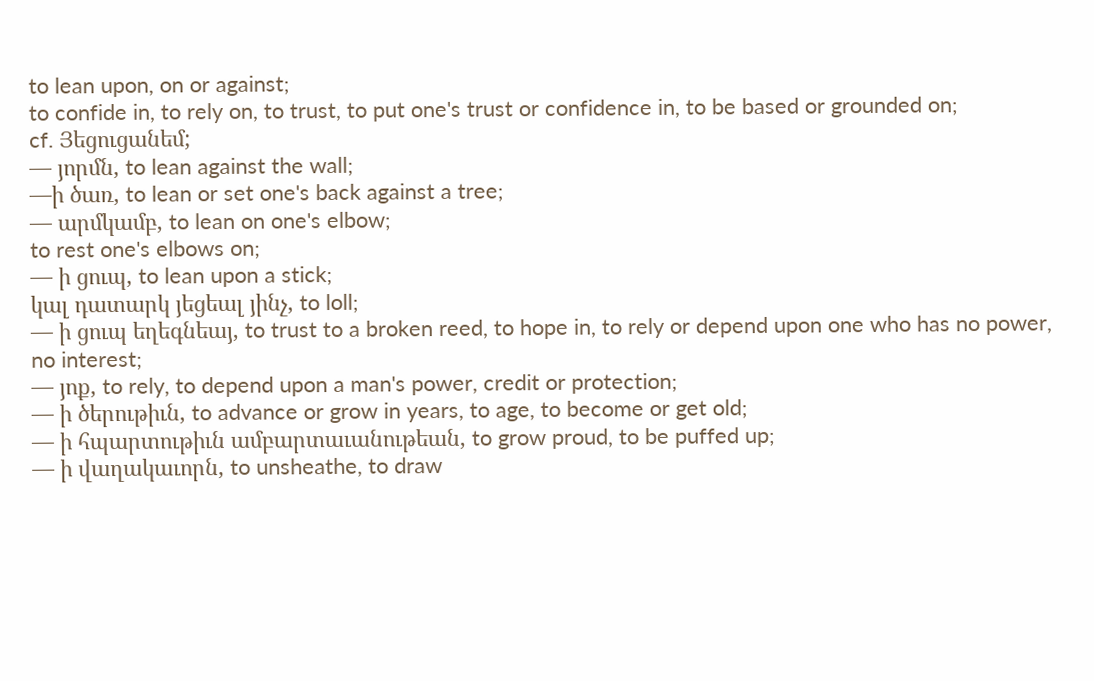to lean upon, on or against;
to confide in, to rely on, to trust, to put one's trust or confidence in, to be based or grounded on;
cf. Յեցուցանեմ;
— յորմն, to lean against the wall;
—ի ծառ, to lean or set one's back against a tree;
— արմկամբ, to lean on one's elbow;
to rest one's elbows on;
— ի ցուպ, to lean upon a stick;
կալ դատարկ յեցեալ յինչ, to loll;
— ի ցուպ եղեգնեայ, to trust to a broken reed, to hope in, to rely or depend upon one who has no power, no interest;
— յոք, to rely, to depend upon a man's power, credit or protection;
— ի ծերութիւն, to advance or grow in years, to age, to become or get old;
— ի հպարտութիւն ամբարտաւանութեան, to grow proud, to be puffed up;
— ի վաղակաւորն, to unsheathe, to draw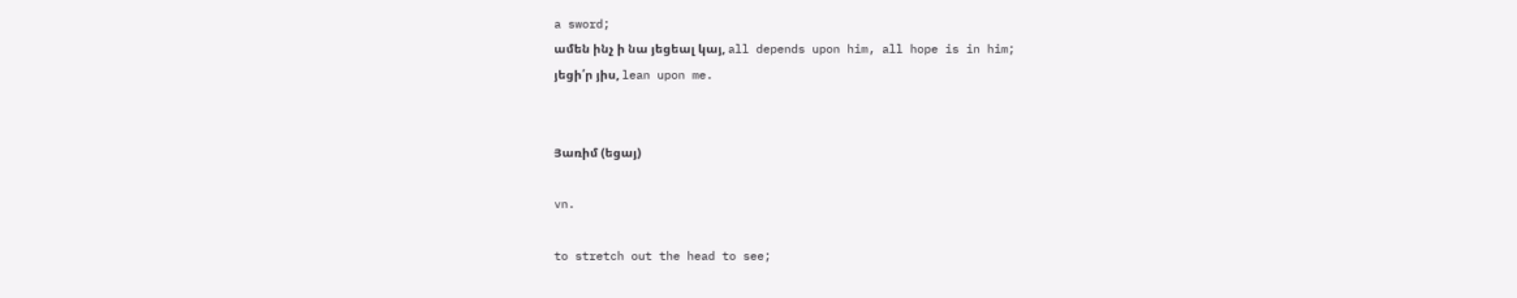a sword;
ամեն ինչ ի նա յեցեալ կայ, all depends upon him, all hope is in him;
յեցի՛ր յիս, lean upon me.


Յառիմ (եցայ)

vn.

to stretch out the head to see;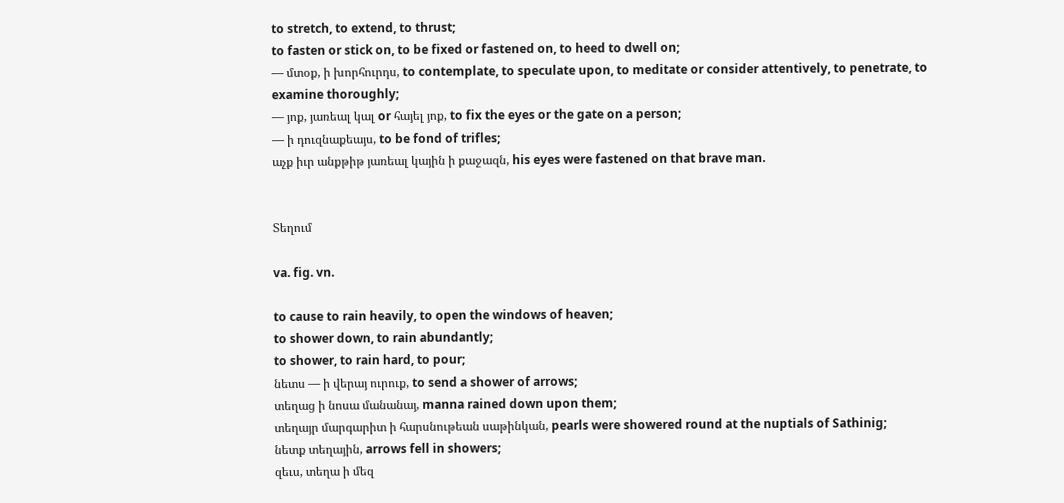to stretch, to extend, to thrust;
to fasten or stick on, to be fixed or fastened on, to heed to dwell on;
— մտօք, ի խորհուրդս, to contemplate, to speculate upon, to meditate or consider attentively, to penetrate, to examine thoroughly;
— յոք, յառեալ կալ or հայել յոք, to fix the eyes or the gate on a person;
— ի դուզնաքեայս, to be fond of trifles;
աչք իւր անքթիթ յառեալ կային ի քաջազն, his eyes were fastened on that brave man.


Տեղում

va. fig. vn.

to cause to rain heavily, to open the windows of heaven;
to shower down, to rain abundantly;
to shower, to rain hard, to pour;
նետս — ի վերայ ուրուք, to send a shower of arrows;
տեղաց ի նոսա մանանայ, manna rained down upon them;
տեղայր մարգարիտ ի հարսնութեան սաթինկան, pearls were showered round at the nuptials of Sathinig;
նետք տեղային, arrows fell in showers;
զեւս, տեղա ի մեզ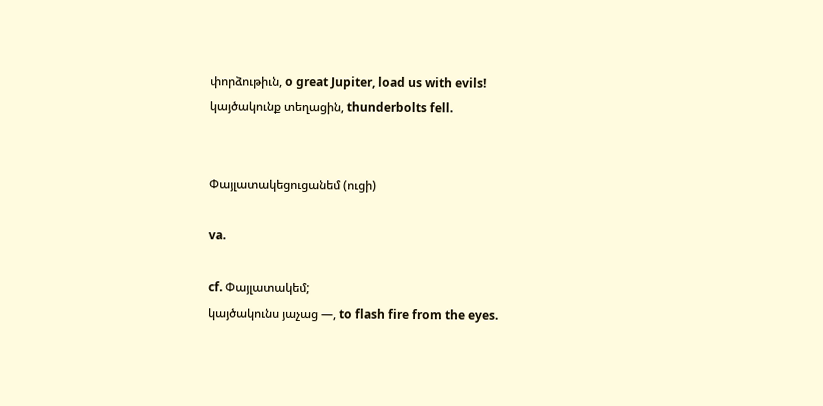փորձութիւն, o great Jupiter, load us with evils!
կայծակունք տեղացին, thunderbolts fell.


Փայլատակեցուցանեմ (ուցի)

va.

cf. Փայլատակեմ;
կայծակունս յաչաց —, to flash fire from the eyes.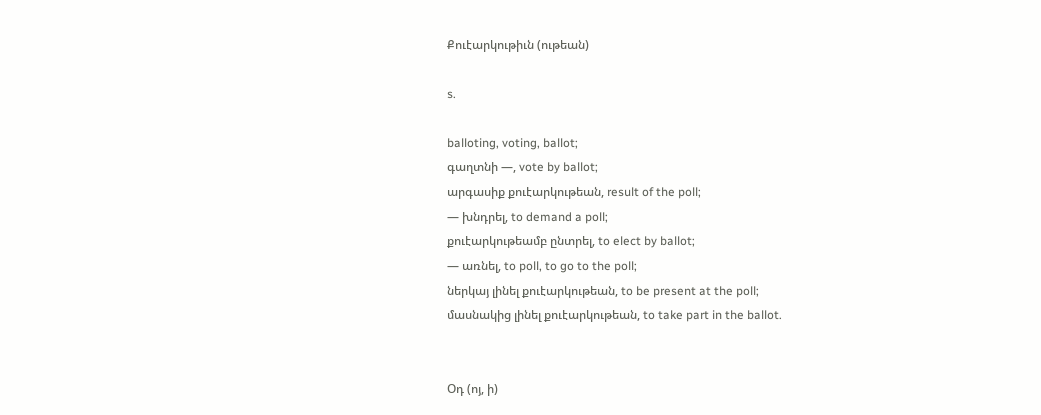Քուէարկութիւն (ութեան)

s.

balloting, voting, ballot;
գաղտնի —, vote by ballot;
արգասիք քուէարկութեան, result of the poll;
— խնդրել, to demand a poll;
քուէարկութեամբ ընտրել, to elect by ballot;
— առնել, to poll, to go to the poll;
ներկայ լինել քուէարկութեան, to be present at the poll;
մասնակից լինել քուէարկութեան, to take part in the ballot.


Օդ (ոյ, ի)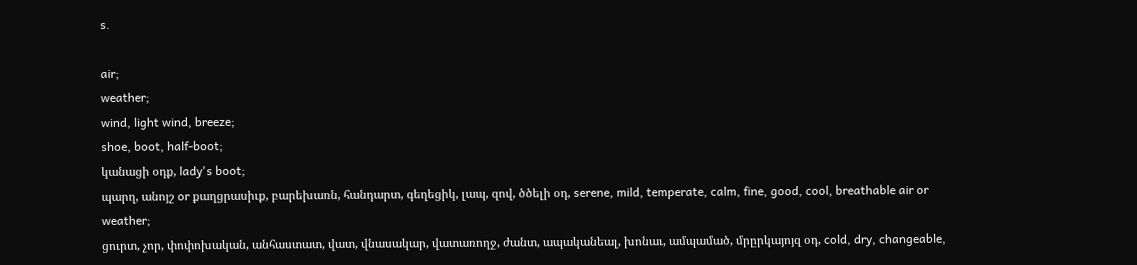s.

air;
weather;
wind, light wind, breeze;
shoe, boot, half-boot;
կանացի օդք, lady's boot;
պարղ, անոյշ or քաղցրասիւք, բարեխառն, հանդարտ, գեղեցիկ, լապ, զով, ծծելի օդ, serene, mild, temperate, calm, fine, good, cool, breathable air or weather;
ցուրտ, չոր, փոփոխական, անհաստատ, վատ, վնասակար, վատառողջ, ժանտ, ապականեալ, խոնաւ, ամպամած, մրըրկայոյզ օդ, cold, dry, changeable,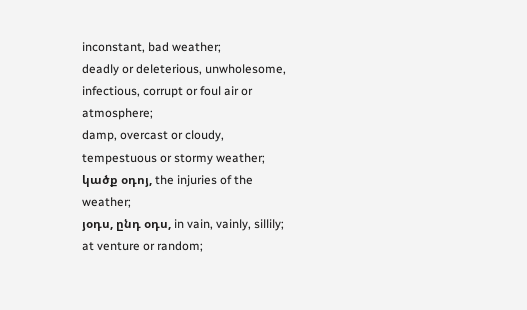inconstant, bad weather;
deadly or deleterious, unwholesome, infectious, corrupt or foul air or atmosphere;
damp, overcast or cloudy, tempestuous or stormy weather;
կածք օդոյ, the injuries of the weather;
յօդս, ընդ օդս, in vain, vainly, sillily;
at venture or random;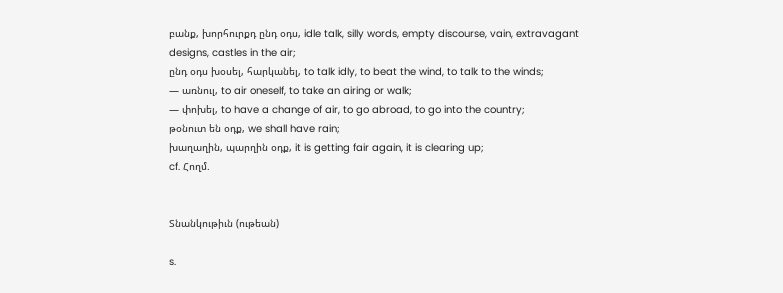բանք, խորհուրքդ ընդ օդս, idle talk, silly words, empty discourse, vain, extravagant designs, castles in the air;
ընդ օդս խօսել, հարկանել, to talk idly, to beat the wind, to talk to the winds;
— առնուլ, to air oneself, to take an airing or walk;
— փոխել, to have a change of air, to go abroad, to go into the country;
թօնուտ են օդք, we shall have rain;
խաղաղին, պարղին օդք, it is getting fair again, it is clearing up;
cf. Հողմ.


Տնանկութիւն (ութեան)

s.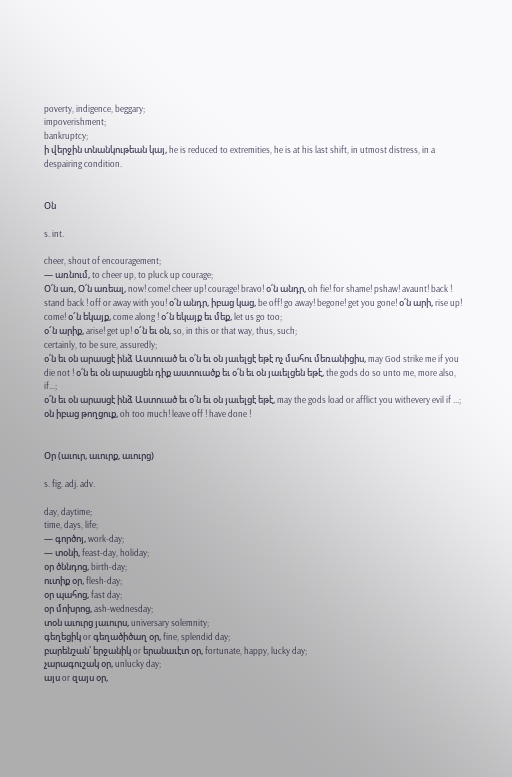poverty, indigence, beggary;
impoverishment;
bankruptcy;
ի վերջին տնանկութեան կայ, he is reduced to extremities, he is at his last shift, in utmost distress, in a despairing condition.


Օն

s. int.

cheer, shout of encouragement;
— առնում, to cheer up, to pluck up courage;
Օ՛ն առ, Օ՛ն առեալ, now! come! cheer up! courage! bravo! օ՛ն անդր, oh fie! for shame! pshaw! avaunt! back ! stand back ! off or away with you! օ՛ն անդր, իբաց կաց, be off! go away! begone! get you gone! օ՛ն արի, rise up! come! օ՜ն եկայք, come along ! օ՜ն եկայք եւ մեք, let us go too;
օ՜ն արիք, arise! get up! օ՜ն եւ օն, so, in this or that way, thus, such;
certainly, to be sure, assuredly;
օ՛ն եւ օն արասցէ ինձ Աստուած եւ օ՛ն եւ օն յաւելցէ եթէ ոչ մահու մեռանիցիս, may God strike me if you die not ! օ՛ն եւ օն արասցեն դիք աստուածք եւ օ՛ն եւ օն յաւելցեն եթէ, the gods do so unto me, more also, if...;
օ՛ն եւ օն արասցէ ինձ Աստուած եւ օ՛ն եւ օն յաւելցէ եթէ, may the gods load or afflict you withevery evil if ...;
օն իբաց թողցուք, oh too much! leave off ! have done !


Օր (աւուր, աւուրք, աւուրց)

s. fig. adj. adv.

day, daytime;
time, days, life;
— գործոյ, work-day;
— տօնի, feast-day, holiday;
օր ծննդոց, birth-day;
ուտիք օր, flesh-day;
օր պահոց, fast day;
օր մոխրոց, ash-wednesday;
տօն աւուրց յաւուրս, universary solemnity;
գեղեցիկ or գեղածիծաղ օր, fine, splendid day;
բարենշան՝ երջանիկ or երանաւէտ օր, fortunate, happy, lucky day;
չարագուշակ օր, unlucky day;
այս or զայս օր,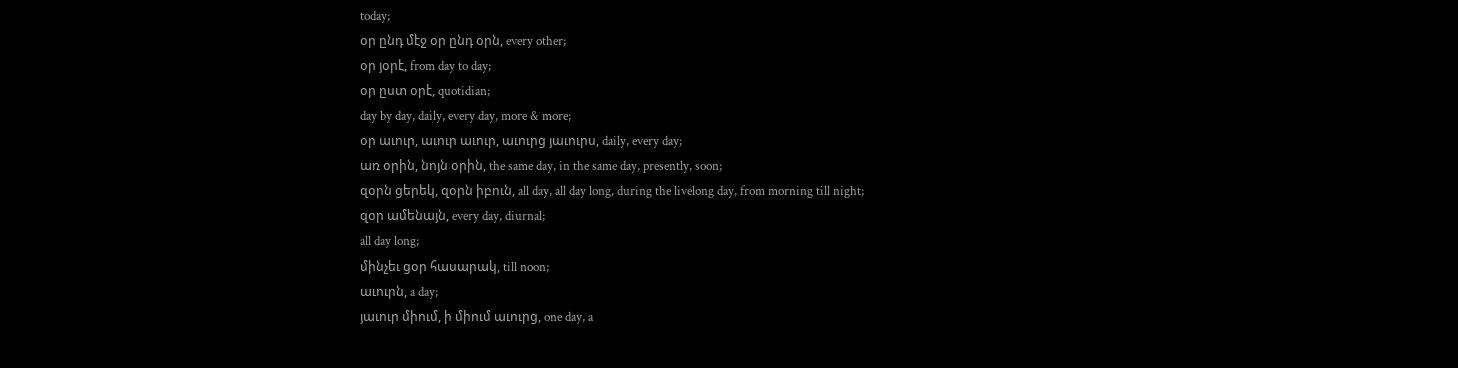today;
օր ընդ մէջ օր ընդ օրն, every other;
օր յօրէ, from day to day;
օր ըստ օրէ, quotidian;
day by day, daily, every day, more & more;
օր աւուր, աւուր աւուր, աւուրց յաւուրս, daily, every day;
առ օրին, նոյն օրին, the same day, in the same day, presently, soon;
զօրն ցերեկ, զօրն իբուն, all day, all day long, during the livelong day, from morning till night;
զօր ամենայն, every day, diurnal;
all day long;
մինչեւ ցօր հասարակ, till noon;
աւուրն, a day;
յաւուր միում, ի միում աւուրց, one day, a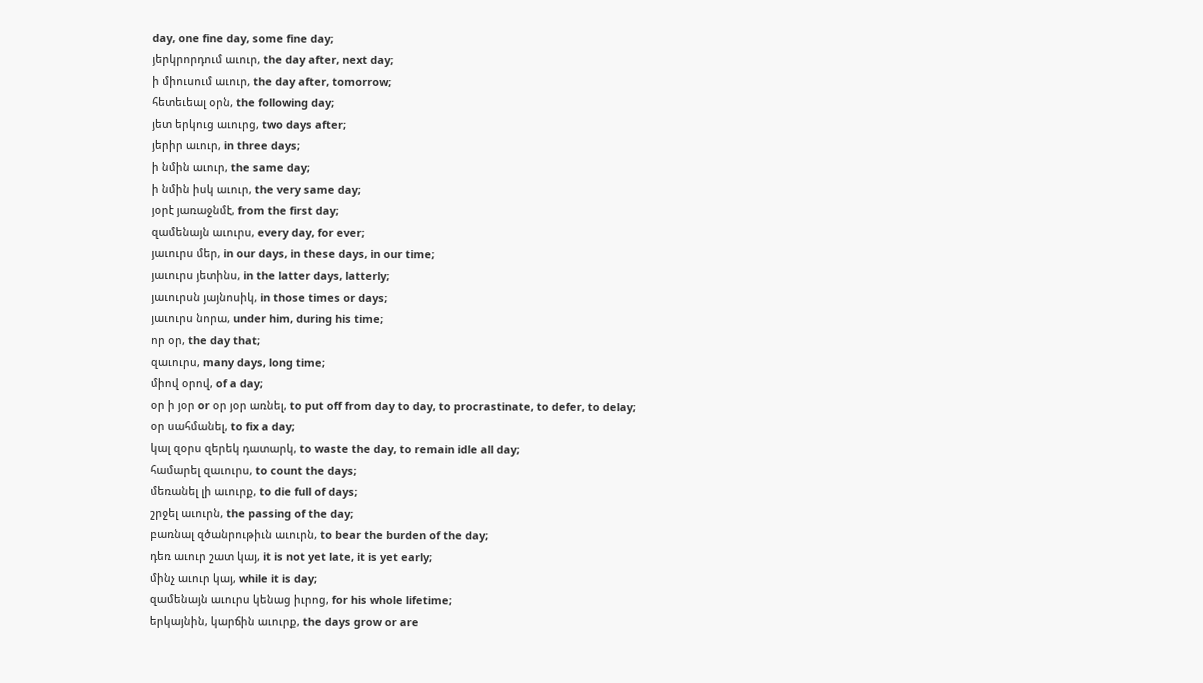day, one fine day, some fine day;
յերկրորդում աւուր, the day after, next day;
ի միուսում աւուր, the day after, tomorrow;
հետեւեալ օրն, the following day;
յետ երկուց աւուրց, two days after;
յերիր աւուր, in three days;
ի նմին աւուր, the same day;
ի նմին իսկ աւուր, the very same day;
յօրէ յառաջնմէ, from the first day;
զամենայն աւուրս, every day, for ever;
յաւուրս մեր, in our days, in these days, in our time;
յաւուրս յետինս, in the latter days, latterly;
յաւուրսն յայնոսիկ, in those times or days;
յաւուրս նորա, under him, during his time;
որ օր, the day that;
զաւուրս, many days, long time;
միով օրով, of a day;
օր ի յօր or օր յօր առնել, to put off from day to day, to procrastinate, to defer, to delay;
օր սահմանել, to fix a day;
կալ զօրս զերեկ դատարկ, to waste the day, to remain idle all day;
համարել զաւուրս, to count the days;
մեռանել լի աւուրք, to die full of days;
շրջել աւուրն, the passing of the day;
բառնալ զծանրութիւն աւուրն, to bear the burden of the day;
դեռ աւուր շատ կայ, it is not yet late, it is yet early;
մինչ աւուր կայ, while it is day;
զամենայն աւուրս կենաց իւրոց, for his whole lifetime;
երկայնին, կարճին աւուրք, the days grow or are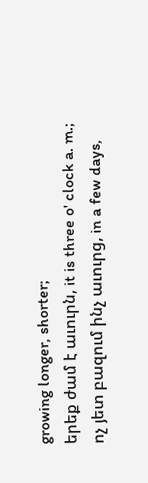growing longer, shorter;
երեք ժամ է աւուրն, it is three o' clock a. m.;
ոչ յետ բազում ինչ աւուրց, in a few days,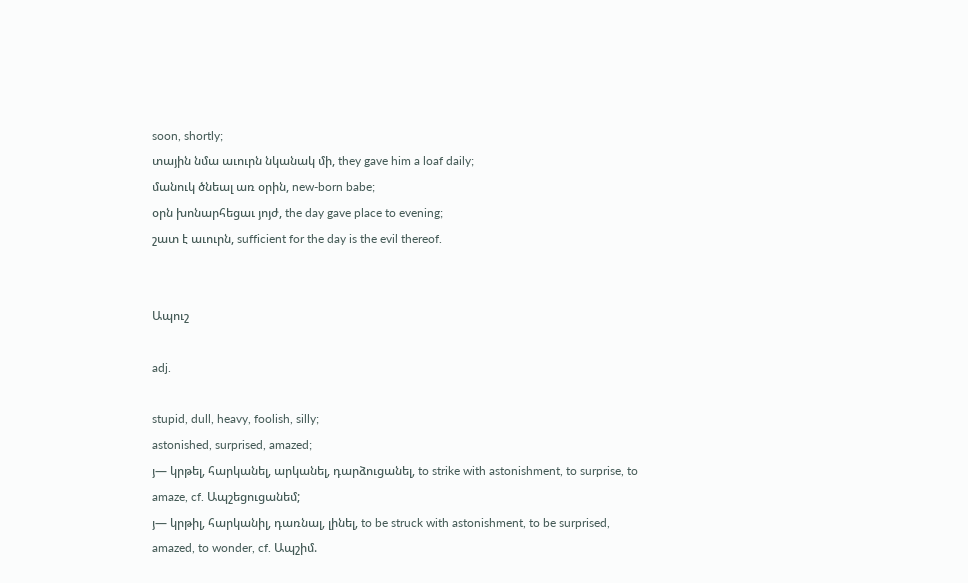soon, shortly;
տային նմա աւուրն նկանակ մի, they gave him a loaf daily;
մանուկ ծնեալ առ օրին, new-born babe;
օրն խոնարհեցաւ յոյժ, the day gave place to evening;
շատ է աւուրն, sufficient for the day is the evil thereof.


Ապուշ

adj.

stupid, dull, heavy, foolish, silly;
astonished, surprised, amazed;
յ— կրթել, հարկանել, արկանել, դարձուցանել, to strike with astonishment, to surprise, to amaze, cf. Ապշեցուցանեմ;
յ— կրթիլ, հարկանիլ, դառնալ, լինել, to be struck with astonishment, to be surprised, amazed, to wonder, cf. Ապշիմ.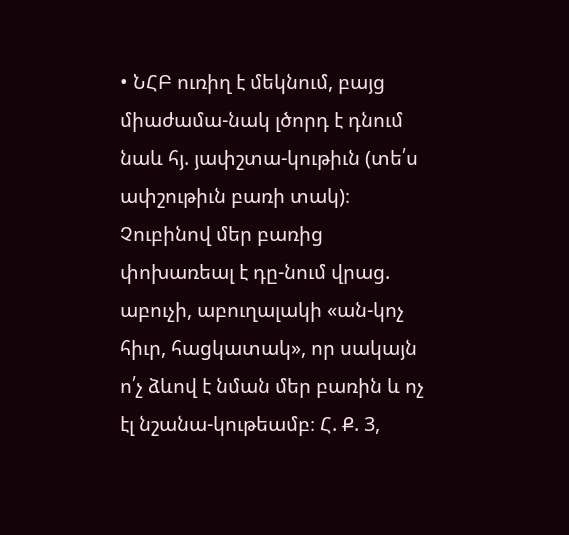• ՆՀԲ ուռիղ է մեկնում, բայց միաժամա-նակ լծորդ է դնում նաև հյ. յափշտա-կութիւն (տե՛ս ափշութիւն բառի տակ)։ Չուբինով մեր բառից փոխառեալ է դը-նում վրաց. աբուչի, աբուղալակի «ան-կոչ հիւր, հացկատակ», որ սակայն ո՛չ ձևով է նման մեր բառին և ոչ էլ նշանա-կութեամբ։ Հ. Ք. 3,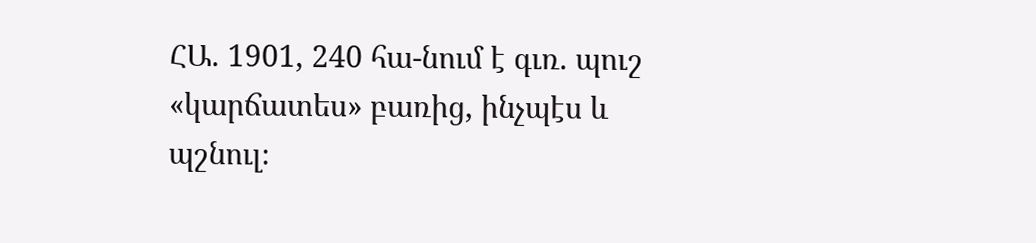ՀԱ. 1901, 240 հա-նում է գւռ. պուշ «կարճատես» բառից, ինչպէս և պշնուլ։